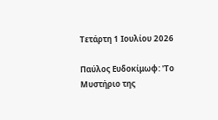Τετάρτη 1 Ιουλίου 2026

Παύλος Ευδοκίμωφ: ''Tο Μυστήριο της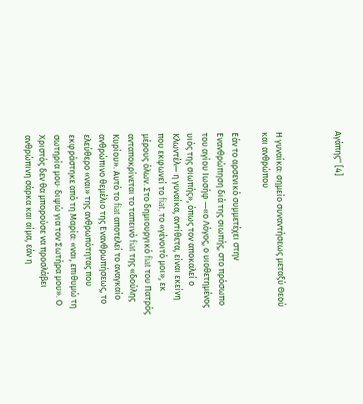Αγάπης'' [4]



Η γυναίκα: σημείο συναντήσεως μεταξύ Θεού και ανθρώπου

Εάν το αρσενικό συμμετέχει στην Ενανθρώπηση διά της σιωπής, στο πρόσωπο του αγίου Ιωσήφ —«ο Λόγος, ο υιοθετημένος υιός της σιωπής», όπως τον αποκαλεί ο Κλωντέλ— η γυναίκα, αντίθετα, είναι εκείνη που εκφωνεί το fiat, το «γένοιτό μοι», εκ μέρους όλων. Στο δημιουργικό fiat του Πατρός ανταποκρίνεται το ταπεινό fiat της «δούλης Κυρίου». Αυτό το fiat αποτελεί το αναγκαίο ανθρώπινο θεμέλιο της Ενανθρωπήσεως, το ελεύθερο «ναι» της ανθρωπότητας που εκφράστηκε από τη Μαρία: «ναι, επιθυμώ τη σωτηρία μου· διψώ για τον Σωτήρα μου». Ο Χριστός δεν θα μπορούσε να προσλάβει ανθρώπινη σάρκα και αίμα, εάν η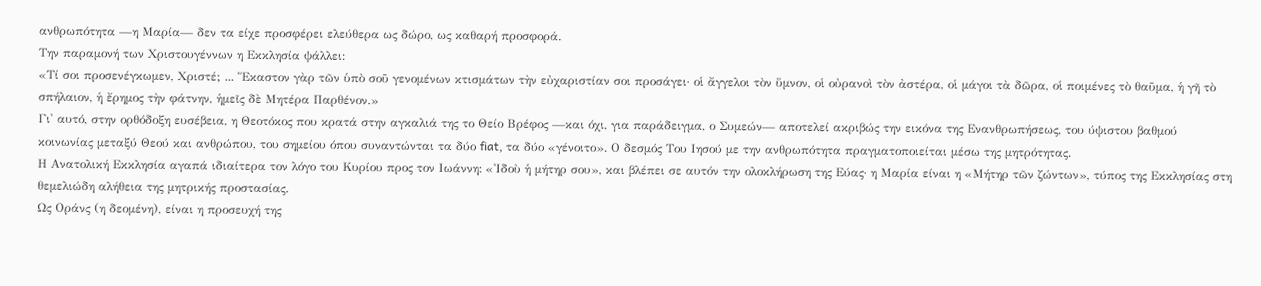ανθρωπότητα —η Μαρία— δεν τα είχε προσφέρει ελεύθερα ως δώρο, ως καθαρή προσφορά.
Την παραμονή των Χριστουγέννων η Εκκλησία ψάλλει:
«Τί σοι προσενέγκωμεν, Χριστέ; ... Ἕκαστον γὰρ τῶν ὑπὸ σοῦ γενομένων κτισμάτων τὴν εὐχαριστίαν σοι προσάγει· οἱ ἄγγελοι τὸν ὕμνον, οἱ οὐρανοὶ τὸν ἀστέρα, οἱ μάγοι τὰ δῶρα, οἱ ποιμένες τὸ θαῦμα, ἡ γῆ τὸ σπήλαιον, ἡ ἔρημος τὴν φάτνην, ἡμεῖς δὲ Μητέρα Παρθένον.»
Γι' αυτό, στην ορθόδοξη ευσέβεια, η Θεοτόκος που κρατά στην αγκαλιά της το Θείο Βρέφος —και όχι, για παράδειγμα, ο Συμεών— αποτελεί ακριβώς την εικόνα της Ενανθρωπήσεως, του ύψιστου βαθμού κοινωνίας μεταξύ Θεού και ανθρώπου, του σημείου όπου συναντώνται τα δύο fiat, τα δύο «γένοιτο». Ο δεσμός Του Ιησού με την ανθρωπότητα πραγματοποιείται μέσω της μητρότητας.
Η Ανατολική Εκκλησία αγαπά ιδιαίτερα τον λόγο του Κυρίου προς τον Ιωάννη: «Ἰδοὺ ἡ μήτηρ σου», και βλέπει σε αυτόν την ολοκλήρωση της Εύας· η Μαρία είναι η «Μήτηρ τῶν ζώντων», τύπος της Εκκλησίας στη θεμελιώδη αλήθεια της μητρικής προστασίας.
Ως Οράνς (η δεομένη), είναι η προσευχή της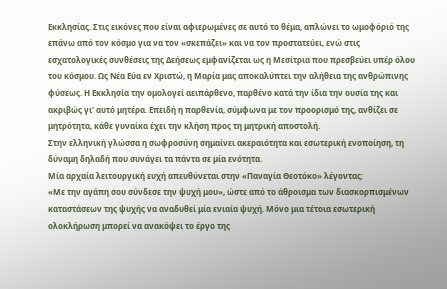Εκκλησίας. Στις εικόνες που είναι αφιερωμένες σε αυτό το θέμα, απλώνει το ωμοφόριό της επάνω από τον κόσμο για να τον «σκεπάζει» και να τον προστατεύει, ενώ στις εσχατολογικές συνθέσεις της Δεήσεως εμφανίζεται ως η Μεσίτρια που πρεσβεύει υπέρ όλου του κόσμου. Ως Νέα Εύα εν Χριστώ, η Μαρία μας αποκαλύπτει την αλήθεια της ανθρώπινης φύσεως. Η Εκκλησία την ομολογεί αειπάρθενο, παρθένο κατά την ίδια την ουσία της και ακριβώς γι' αυτό μητέρα. Επειδή η παρθενία, σύμφωνα με τον προορισμό της, ανθίζει σε μητρότητα, κάθε γυναίκα έχει την κλήση προς τη μητρική αποστολή.
Στην ελληνική γλώσσα η σωφροσύνη σημαίνει ακεραιότητα και εσωτερική ενοποίηση, τη δύναμη δηλαδή που συνάγει τα πάντα σε μία ενότητα.
Μία αρχαία λειτουργική ευχή απευθύνεται στην «Παναγία Θεοτόκο» λέγοντας:
«Με την αγάπη σου σύνδεσε την ψυχή μου», ώστε από το άθροισμα των διασκορπισμένων καταστάσεων της ψυχής να αναδυθεί μία ενιαία ψυχή. Μόνο μια τέτοια εσωτερική ολοκλήρωση μπορεί να ανακόψει το έργο της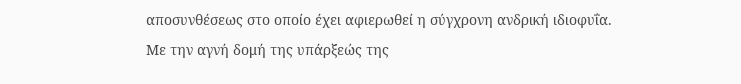αποσυνθέσεως στο οποίο έχει αφιερωθεί η σύγχρονη ανδρική ιδιοφυΐα.
Με την αγνή δομή της υπάρξεώς της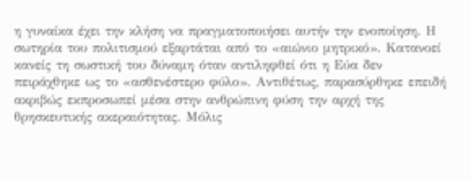η γυναίκα έχει την κλήση να πραγματοποιήσει αυτήν την ενοποίηση. Η σωτηρία του πολιτισμού εξαρτάται από το «αιώνιο μητρικό». Κατανοεί κανείς τη σωστική του δύναμη όταν αντιληφθεί ότι η Εύα δεν πειράχθηκε ως το «ασθενέστερο φύλο». Αντιθέτως, παρασύρθηκε επειδή ακριβώς εκπροσωπεί μέσα στην ανθρώπινη φύση την αρχή της θρησκευτικής ακεραιότητας. Μόλις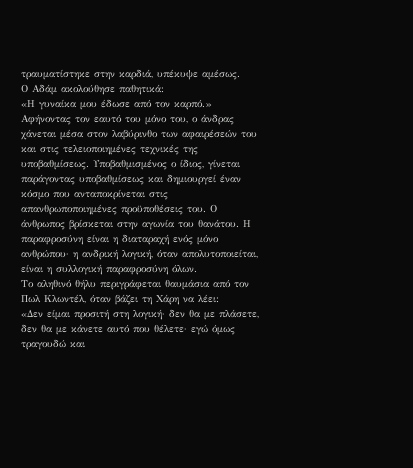τραυματίστηκε στην καρδιά, υπέκυψε αμέσως.
Ο Αδάμ ακολούθησε παθητικά:
«Η γυναίκα μου έδωσε από τον καρπό.»
Αφήνοντας τον εαυτό του μόνο του, ο άνδρας χάνεται μέσα στον λαβύρινθο των αφαιρέσεών του και στις τελειοποιημένες τεχνικές της υποβαθμίσεως. Υποβαθμισμένος ο ίδιος, γίνεται παράγοντας υποβαθμίσεως και δημιουργεί έναν κόσμο που ανταποκρίνεται στις απανθρωποποιημένες προϋποθέσεις του. Ο άνθρωπος βρίσκεται στην αγωνία του θανάτου. Η παραφροσύνη είναι η διαταραχή ενός μόνο ανθρώπου· η ανδρική λογική, όταν απολυτοποιείται, είναι η συλλογική παραφροσύνη όλων.
Το αληθινό θήλυ περιγράφεται θαυμάσια από τον Πωλ Κλωντέλ, όταν βάζει τη Χάρη να λέει:
«Δεν είμαι προσιτή στη λογική· δεν θα με πλάσετε, δεν θα με κάνετε αυτό που θέλετε· εγώ όμως τραγουδώ και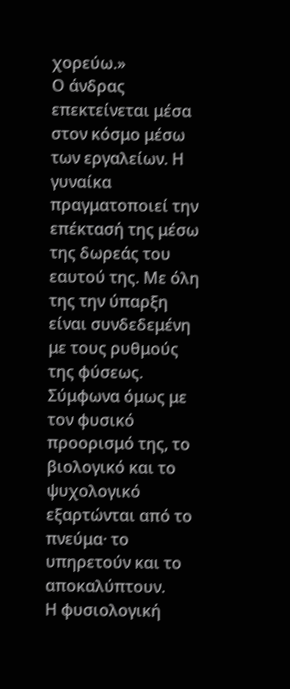χορεύω.»
Ο άνδρας επεκτείνεται μέσα στον κόσμο μέσω των εργαλείων. Η γυναίκα πραγματοποιεί την επέκτασή της μέσω της δωρεάς του εαυτού της. Με όλη της την ύπαρξη είναι συνδεδεμένη με τους ρυθμούς της φύσεως. Σύμφωνα όμως με τον φυσικό προορισμό της, το βιολογικό και το ψυχολογικό εξαρτώνται από το πνεύμα· το υπηρετούν και το αποκαλύπτουν.
Η φυσιολογική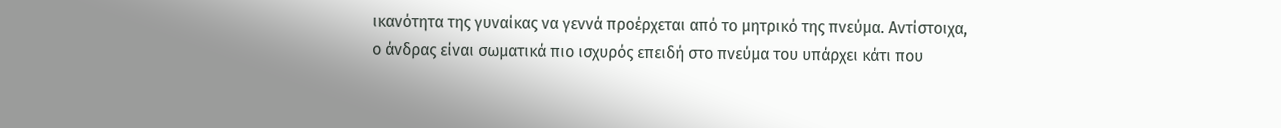ικανότητα της γυναίκας να γεννά προέρχεται από το μητρικό της πνεύμα. Αντίστοιχα, ο άνδρας είναι σωματικά πιο ισχυρός επειδή στο πνεύμα του υπάρχει κάτι που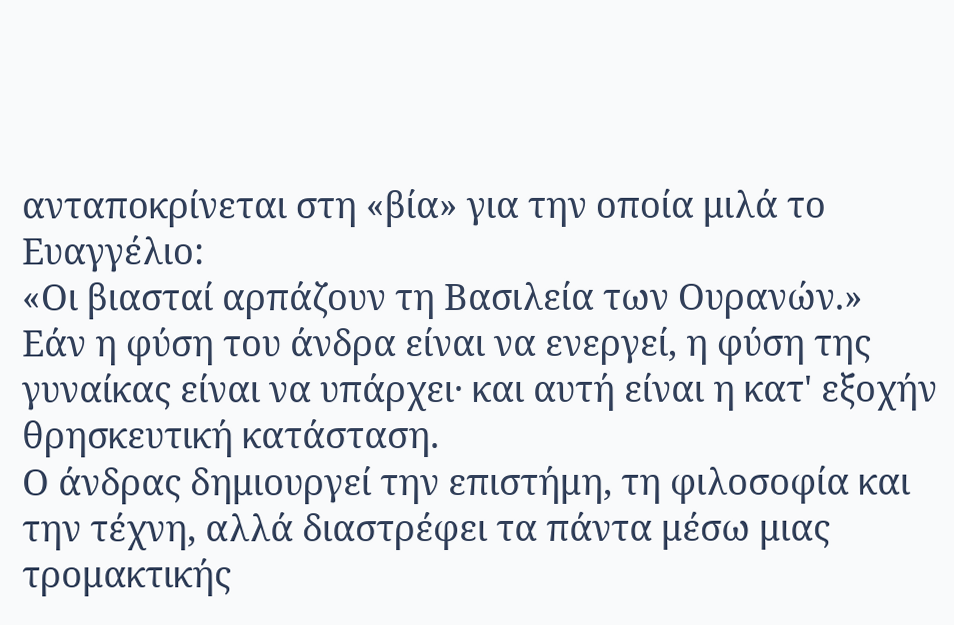ανταποκρίνεται στη «βία» για την οποία μιλά το Ευαγγέλιο:
«Οι βιασταί αρπάζουν τη Βασιλεία των Ουρανών.»
Εάν η φύση του άνδρα είναι να ενεργεί, η φύση της γυναίκας είναι να υπάρχει· και αυτή είναι η κατ' εξοχήν θρησκευτική κατάσταση.
Ο άνδρας δημιουργεί την επιστήμη, τη φιλοσοφία και την τέχνη, αλλά διαστρέφει τα πάντα μέσω μιας τρομακτικής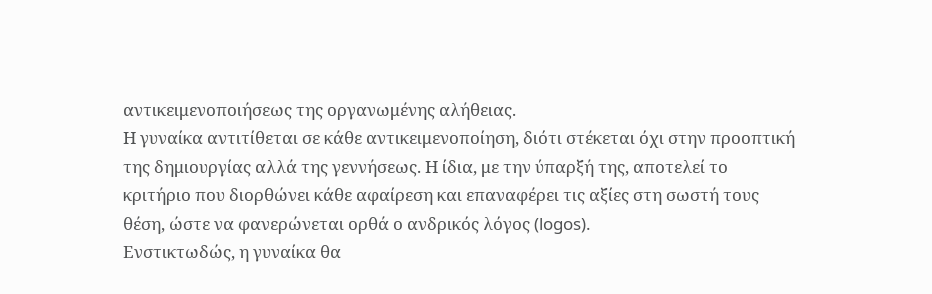αντικειμενοποιήσεως της οργανωμένης αλήθειας.
Η γυναίκα αντιτίθεται σε κάθε αντικειμενοποίηση, διότι στέκεται όχι στην προοπτική της δημιουργίας αλλά της γεννήσεως. Η ίδια, με την ύπαρξή της, αποτελεί το κριτήριο που διορθώνει κάθε αφαίρεση και επαναφέρει τις αξίες στη σωστή τους θέση, ώστε να φανερώνεται ορθά ο ανδρικός λόγος (logos).
Ενστικτωδώς, η γυναίκα θα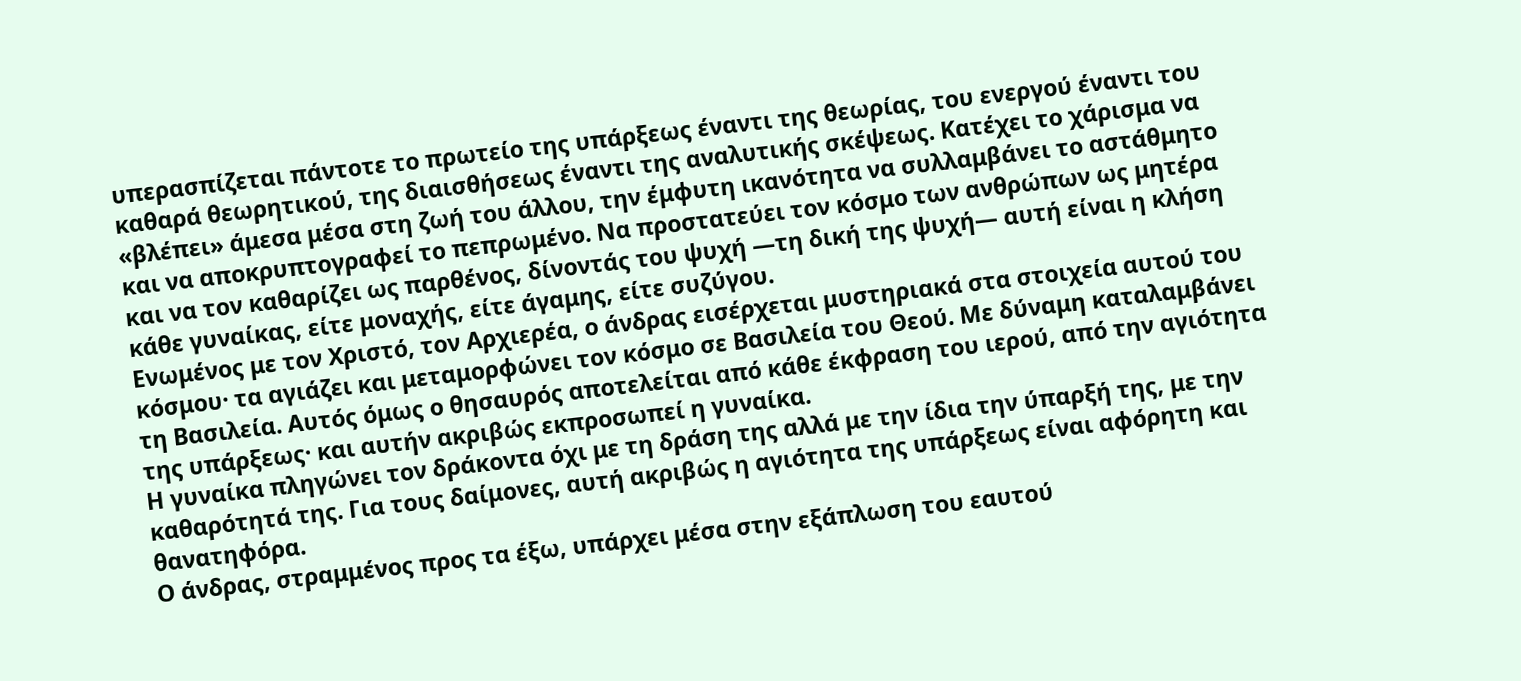υπερασπίζεται πάντοτε το πρωτείο της υπάρξεως έναντι της θεωρίας, του ενεργού έναντι του καθαρά θεωρητικού, της διαισθήσεως έναντι της αναλυτικής σκέψεως. Κατέχει το χάρισμα να «βλέπει» άμεσα μέσα στη ζωή του άλλου, την έμφυτη ικανότητα να συλλαμβάνει το αστάθμητο και να αποκρυπτογραφεί το πεπρωμένο. Να προστατεύει τον κόσμο των ανθρώπων ως μητέρα και να τον καθαρίζει ως παρθένος, δίνοντάς του ψυχή —τη δική της ψυχή— αυτή είναι η κλήση κάθε γυναίκας, είτε μοναχής, είτε άγαμης, είτε συζύγου.
Ενωμένος με τον Χριστό, τον Αρχιερέα, ο άνδρας εισέρχεται μυστηριακά στα στοιχεία αυτού του κόσμου· τα αγιάζει και μεταμορφώνει τον κόσμο σε Βασιλεία του Θεού. Με δύναμη καταλαμβάνει τη Βασιλεία. Αυτός όμως ο θησαυρός αποτελείται από κάθε έκφραση του ιερού, από την αγιότητα της υπάρξεως· και αυτήν ακριβώς εκπροσωπεί η γυναίκα.
Η γυναίκα πληγώνει τον δράκοντα όχι με τη δράση της αλλά με την ίδια την ύπαρξή της, με την καθαρότητά της. Για τους δαίμονες, αυτή ακριβώς η αγιότητα της υπάρξεως είναι αφόρητη και θανατηφόρα.
Ο άνδρας, στραμμένος προς τα έξω, υπάρχει μέσα στην εξάπλωση του εαυτού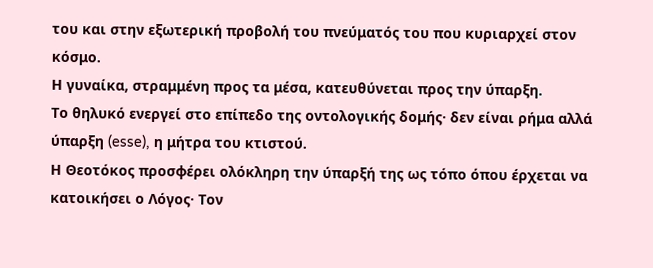του και στην εξωτερική προβολή του πνεύματός του που κυριαρχεί στον κόσμο.
Η γυναίκα, στραμμένη προς τα μέσα, κατευθύνεται προς την ύπαρξη.
Το θηλυκό ενεργεί στο επίπεδο της οντολογικής δομής· δεν είναι ρήμα αλλά ύπαρξη (esse), η μήτρα του κτιστού.
Η Θεοτόκος προσφέρει ολόκληρη την ύπαρξή της ως τόπο όπου έρχεται να κατοικήσει ο Λόγος· Τον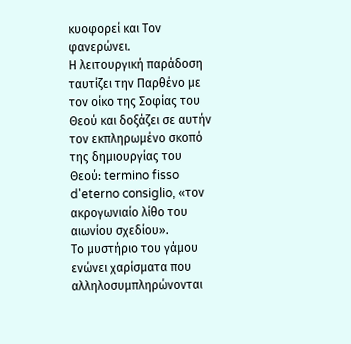κυοφορεί και Τον φανερώνει.
Η λειτουργική παράδοση ταυτίζει την Παρθένο με τον οίκο της Σοφίας του Θεού και δοξάζει σε αυτήν τον εκπληρωμένο σκοπό της δημιουργίας του Θεού: termino fisso d'eterno consiglio, «τον ακρογωνιαίο λίθο του αιωνίου σχεδίου».
Το μυστήριο του γάμου ενώνει χαρίσματα που αλληλοσυμπληρώνονται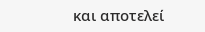και αποτελεί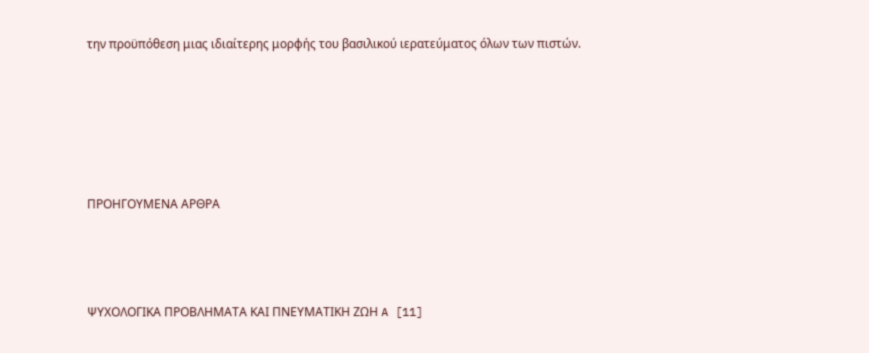την προϋπόθεση μιας ιδιαίτερης μορφής του βασιλικού ιερατεύματος όλων των πιστών.





ΠΡΟΗΓΟΥΜΕΝΑ ΑΡΘΡΑ



ΨΥΧΟΛΟΓΙΚΑ ΠΡΟΒΛΗΜΑΤΑ ΚΑΙ ΠΝΕΥΜΑΤΙΚΗ ΖΩΗ A [11]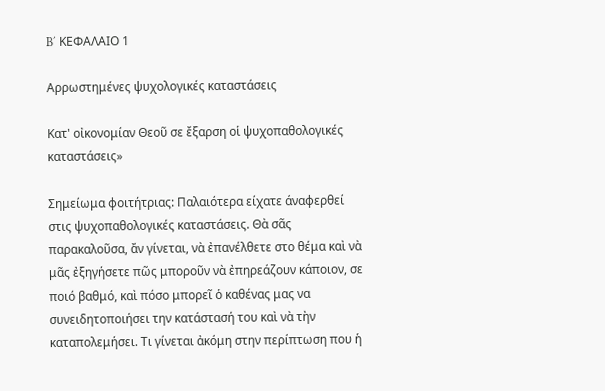B΄ ΚΕΦΑΛΑΙΟ 1

Αρρωστημένες ψυχολογικές καταστάσεις

Κατ' οἰκονομίαν Θεοῦ σε ἔξαρση οἱ ψυχοπαθολογικές καταστάσεις»

Σημείωμα φοιτήτριας: Παλαιότερα είχατε άναφερθεί στις ψυχοπαθολογικές καταστάσεις. Θὰ σᾶς παρακαλοῦσα, ἄν γίνεται, νὰ ἐπανέλθετε στο θέμα καὶ νὰ μᾶς ἐξηγήσετε πῶς μποροῦν νὰ ἐπηρεάζουν κάποιον, σε ποιό βαθμό, καὶ πόσο μπορεῖ ὁ καθένας μας να συνειδητοποιήσει την κατάστασή του καὶ νὰ τὴν καταπολεμήσει. Τι γίνεται ἀκόμη στην περίπτωση που ἡ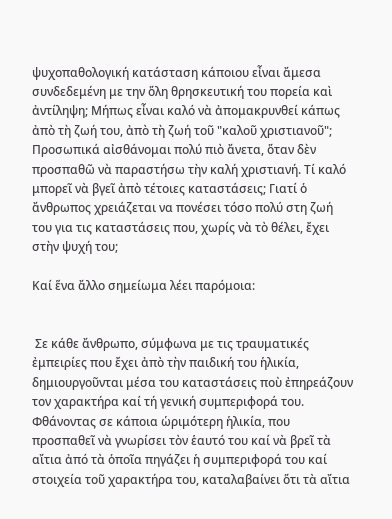ψυχοπαθολογική κατάσταση κάποιου εἶναι ἄμεσα συνδεδεμένη με την ὅλη θρησκευτική του πορεία καὶ ἀντίληψη; Μήπως εἶναι καλό νὰ ἀπομακρυνθεί κάπως ἀπὸ τὴ ζωή του, ἀπὸ τὴ ζωή τοῦ "καλοῦ χριστιανοῦ"; Προσωπικά αἰσθάνομαι πολύ πιὸ ἄνετα, ὅταν δὲν προσπαθῶ νὰ παραστήσω τὴν καλή χριστιανή. Τί καλό μπορεῖ νὰ βγεῖ ἀπὸ τέτοιες καταστάσεις; Γιατί ὁ ἄνθρωπος χρειάζεται να πονέσει τόσο πολύ στη ζωή του για τις καταστάσεις που, χωρίς νὰ τὸ θέλει, ἔχει στὴν ψυχή του;

Καί ἕνα ἄλλο σημείωμα λέει παρόμοια:


 Σε κάθε ἄνθρωπο, σύμφωνα με τις τραυματικές ἐμπειρίες που ἔχει ἀπὸ τὴν παιδική του ἡλικία, δημιουργοῦνται μέσα του καταστάσεις ποὺ ἐπηρεάζουν τον χαρακτήρα καί τή γενική συμπεριφορά του. Φθάνοντας σε κάποια ὡριμότερη ἡλικία, που προσπαθεῖ νὰ γνωρίσει τὸν ἑαυτό του καί νὰ βρεῖ τὰ αἴτια ἀπό τὰ ὁποῖα πηγάζει ἡ συμπεριφορά του καί στοιχεία τοῦ χαρακτήρα του, καταλαβαίνει ὅτι τὰ αἴτια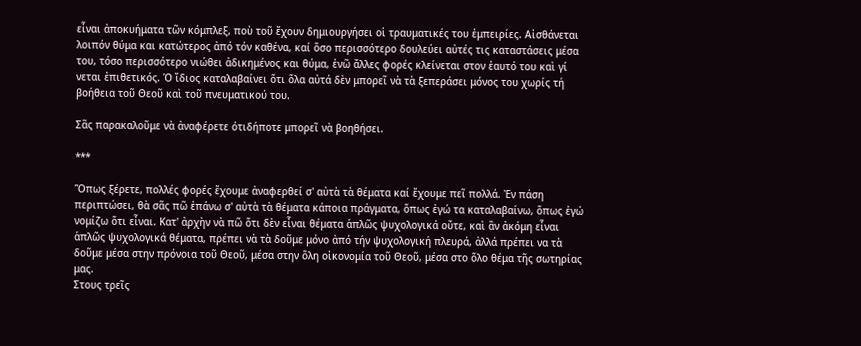εἶναι ἀποκυήματα τῶν κόμπλεξ, ποὺ τοῦ ἔχουν δημιουργήσει οἱ τραυματικές του ἐμπειρίες. Αἰσθάνεται λοιπόν θύμα και κατώτερος ἀπό τόν καθένα, καί ὅσο περισσότερο δουλεύει αὐτές τις καταστάσεις μέσα του, τόσο περισσότερο νιώθει ἀδικημένος και θύμα, ἐνῶ ἄλλες φορές κλείνεται στον ἑαυτό του καὶ γί νεται ἐπιθετικός. Ὁ ἴδιος καταλαβαίνει ὅτι ὅλα αὐτά δὲν μπορεῖ νὰ τὰ ξεπεράσει μόνος του χωρίς τή βοήθεια τοῦ Θεοῦ καὶ τοῦ πνευματικού του.

Σᾶς παρακαλοῦμε νὰ ἀναφέρετε ότιδήποτε μπορεῖ νὰ βοηθήσει.

***

Ὅπως ξέρετε, πολλές φορές ἔχουμε ἀναφερθεί σ' αὐτὰ τὰ θέματα καί ἔχουμε πεῖ πολλά. Ἐν πάση περιπτώσει, θὰ σᾶς πῶ ἐπάνω σ' αὐτὰ τὰ θέματα κάποια πράγματα, ὅπως ἐγώ τα καταλαβαίνω, ὅπως ἐγώ νομίζω ὅτι εἶναι. Κατ' ἀρχὴν νὰ πῶ ὅτι δὲν εἶναι θέματα ἁπλῶς ψυχολογικά οὔτε, καὶ ἂν ἀκόμη εἶναι ἁπλῶς ψυχολογικά θέματα, πρέπει νὰ τὰ δοῦμε μόνο ἀπό τήν ψυχολογική πλευρά, ἀλλά πρέπει να τὰ δοῦμε μέσα στην πρόνοια τοῦ Θεοῦ, μέσα στην ὅλη οἰκονομία τοῦ Θεοῦ, μέσα στο ὅλο θέμα τῆς σωτηρίας μας.
Στους τρεῖς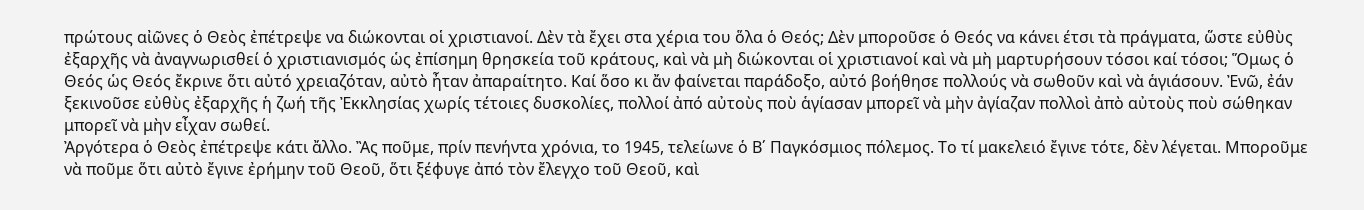πρώτους αἰῶνες ὁ Θεὸς ἐπέτρεψε να διώκονται οἱ χριστιανοί. Δὲν τὰ ἔχει στα χέρια του ὅλα ὁ Θεός; Δὲν μποροῦσε ὁ Θεός να κάνει έτσι τὰ πράγματα, ὥστε εὐθὺς ἐξαρχῆς νὰ ἀναγνωρισθεί ὁ χριστιανισμός ὡς ἐπίσημη θρησκεία τοῦ κράτους, καὶ νὰ μὴ διώκονται οἱ χριστιανοί καὶ νὰ μὴ μαρτυρήσουν τόσοι καί τόσοι; Ὅμως ὁ Θεός ὡς Θεός ἔκρινε ὅτι αὐτό χρειαζόταν, αὐτὸ ἦταν ἀπαραίτητο. Καί ὅσο κι ἄν φαίνεται παράδοξο, αὐτό βοήθησε πολλούς νὰ σωθοῦν καὶ νὰ ἁγιάσουν. Ἐνῶ, ἐάν ξεκινοῦσε εὐθὺς ἐξαρχῆς ἡ ζωή τῆς Ἐκκλησίας χωρίς τέτοιες δυσκολίες, πολλοί ἀπό αὐτοὺς ποὺ ἁγίασαν μπορεῖ νὰ μὴν ἀγίαζαν πολλοὶ ἀπὸ αὐτοὺς ποὺ σώθηκαν μπορεῖ νὰ μὴν εἶχαν σωθεί.
Ἀργότερα ὁ Θεὸς ἐπέτρεψε κάτι ἄλλο. Ἂς ποῦμε, πρίν πενήντα χρόνια, το 1945, τελείωνε ὁ Β΄ Παγκόσμιος πόλεμος. Το τί μακελειό ἔγινε τότε, δὲν λέγεται. Μποροῦμε νὰ ποῦμε ὅτι αὐτὸ ἔγινε ἐρήμην τοῦ Θεοῦ, ὅτι ξέφυγε ἀπό τὸν ἔλεγχο τοῦ Θεοῦ, καὶ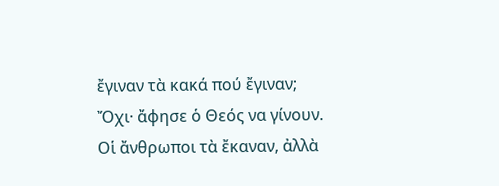ἔγιναν τὰ κακά πού ἔγιναν;  Ὄχι· ἄφησε ὁ Θεός να γίνουν. Οἱ ἄνθρωποι τὰ ἔκαναν, ἀλλὰ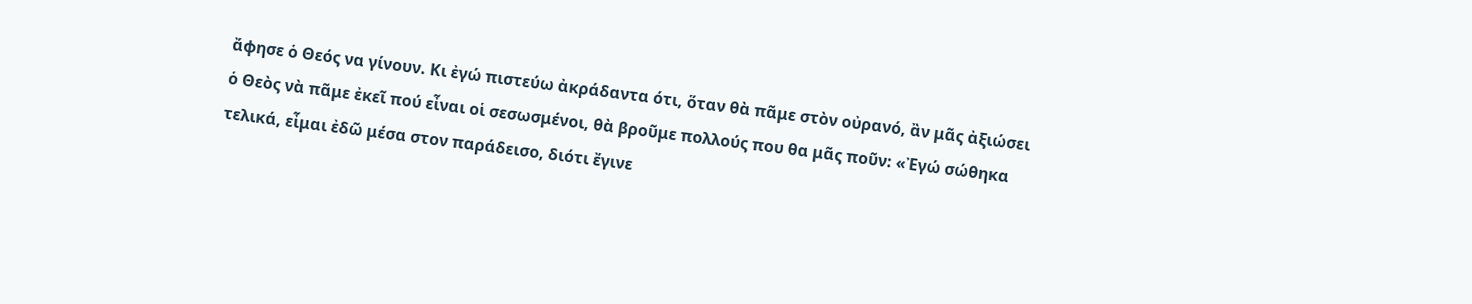ἄφησε ὁ Θεός να γίνουν. Κι ἐγώ πιστεύω ἀκράδαντα ότι, ὅταν θὰ πᾶμε στὸν οὐρανό, ἂν μᾶς ἀξιώσει ὁ Θεὸς νὰ πᾶμε ἐκεῖ πού εἶναι οἱ σεσωσμένοι, θὰ βροῦμε πολλούς που θα μᾶς ποῦν: «Ἐγώ σώθηκα τελικά, εἶμαι ἐδῶ μέσα στον παράδεισο, διότι ἔγινε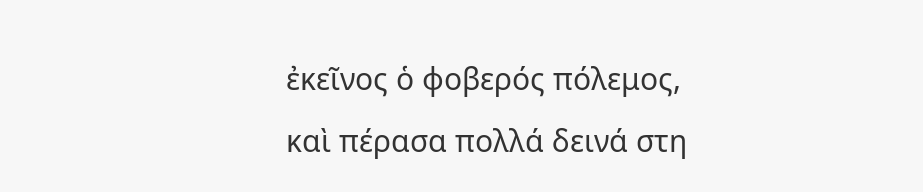ἐκεῖνος ὁ φοβερός πόλεμος, καὶ πέρασα πολλά δεινά στη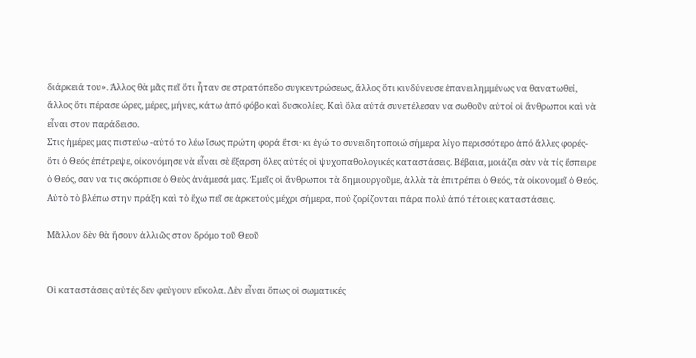διάρκειά του». Άλλος θὰ μᾶς πεῖ ὅτι ἦταν σε στρατόπεδο συγκεντρώσεως, ἄλλος ὅτι κινδύνευσε ἐπανειλημμένως να θανατωθεί, ἄλλος ὅτι πέρασε ώρες, μέρες, μήνες, κάτω ἀπό φόβο καὶ δυσκολίες. Καὶ ὅλα αὐτά συνετέλεσαν να σωθοῦν αὐτοί οἱ ἄνθρωποι καὶ νὰ εἶναι στον παράδεισο.
Στις ἡμέρες μας πιστεύω -αὐτό το λέω ἴσως πρώτη φορά ἔτσι· κι ἐγώ το συνειδητοποιώ σήμερα λίγο περισσότερο ἀπό ἄλλες φορές- ὅτι ὁ Θεός ἐπέτρεψε, οἰκονόμησε νὰ εἶναι σὲ ἔξαρση ὅλες αὐτές οἱ ψυχοπαθολογικές καταστάσεις. Βέβαια, μοιάζει σὰν νὰ τίς ἔσπειρε ὁ Θεός, σαν να τις σκόρπισε ὁ Θεὸς ἀνάμεσά μας. Ἐμεῖς οἱ ἄνθρωποι τὰ δημιουργοῦμε, ἀλλὰ τὰ ἐπιτρέπει ὁ Θεός, τὰ οἰκονομεῖ ὁ Θεός. Αὐτὸ τὸ βλέπω στην πράξη καὶ τὸ ἔχω πεῖ σε ἀρκετούς μέχρι σήμερα, πού ζορίζονται πάρα πολύ ἀπό τέτοιες καταστάσεις.

Μᾶλλον δὲν θὰ ἤσουν ἀλλιῶς στον δρόμο τοῦ Θεοῦ


Οἱ καταστάσεις αὐτές δεν φεύγουν εὔκολα. Δὲν εἶναι ὅπως οἱ σωματικές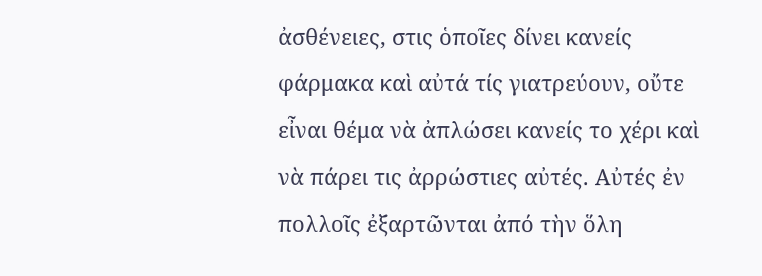ἀσθένειες, στις ὁποῖες δίνει κανείς φάρμακα καὶ αὐτά τίς γιατρεύουν, οὔτε εἶναι θέμα νὰ ἀπλώσει κανείς το χέρι καὶ νὰ πάρει τις ἀρρώστιες αὐτές. Αὐτές ἐν πολλοῖς ἐξαρτῶνται ἀπό τὴν ὅλη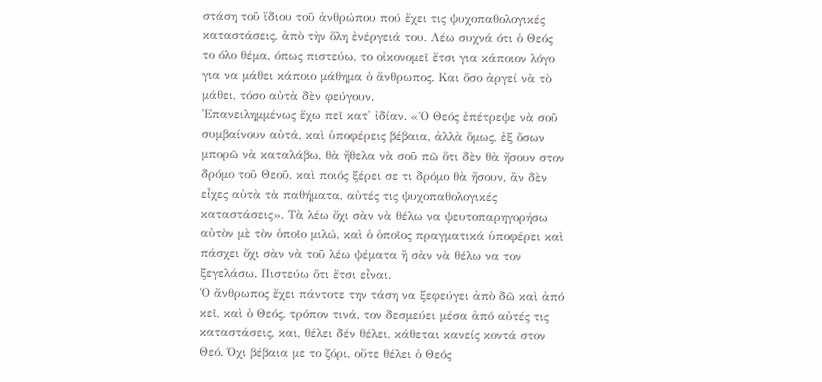στάση τοῦ ἴδιου τοῦ ἀνθρώπου πού ἔχει τις ψυχοπαθολογικές καταστάσεις, ἀπὸ τὴν ὅλη ἐνέργειά του. Λέω συχνά ότι ὁ Θεός το όλο θέμα, όπως πιστεύω, το οἰκονομεῖ ἔτσι για κάποιον λόγο για να μάθει κάποιο μάθημα ὁ ἄνθρωπος. Και ὅσο ἀργεί νὰ τὸ μάθει, τόσο αὐτὰ δὲν φεύγουν.
Ἐπανειλημμένως ἔχω πεῖ κατ' ἰδίαν. «Ὁ Θεός ἐπέτρεψε νὰ σοῦ συμβαίνουν αὐτά, καὶ ὑποφέρεις βέβαια, ἀλλὰ ὅμως, ἐξ ὅσων μπορῶ νὰ καταλάβω, θὰ ἤθελα νὰ σοῦ πῶ ὅτι δὲν θὰ ἤσουν στον δρόμο τοῦ Θεοῦ, καὶ ποιός ξέρει σε τι δρόμο θὰ ἤσουν, ἂν δὲν εἶχες αὐτὰ τὰ παθήματα, αὐτές τις ψυχοπαθολογικές καταστάσεις». Τὰ λέω ὄχι σὰν νὰ θέλω να ψευτοπαρηγορήσω αὐτὸν μὲ τὸν ὁποῖο μιλώ, καὶ ὁ ὁποῖος πραγματικά ὑποφέρει καὶ πάσχει ὄχι σὰν νὰ τοῦ λέω ψέματα ἢ σὰν νὰ θέλω να τον ξεγελάσω. Πιστεύω ὅτι ἔτσι εἶναι.
Ὁ ἄνθρωπος ἔχει πάντοτε την τάση να ξεφεύγει ἀπὸ δῶ καὶ ἀπό κεῖ, καὶ ὁ Θεός, τρόπον τινά, τον δεσμεύει μέσα ἀπό αὐτές τις καταστάσεις, και, θέλει δέν θέλει, κάθεται κανείς κοντά στον Θεό. Όχι βέβαια με το ζόρι, οὔτε θέλει ὁ Θεός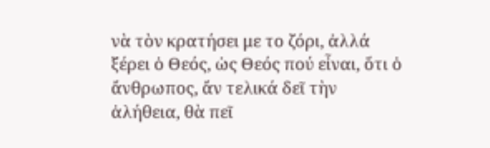νὰ τὸν κρατήσει με το ζόρι, ἀλλά ξέρει ὁ Θεός, ὡς Θεός πού εἶναι, ὅτι ὁ ἄνθρωπος, ἄν τελικά δεῖ τὴν ἀλήθεια, θὰ πεῖ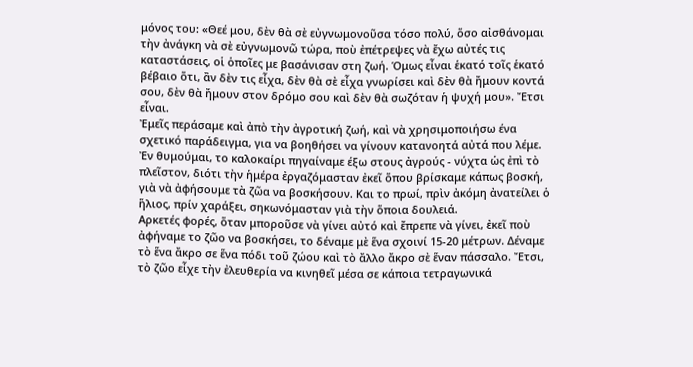μόνος του: «Θεέ μου, δὲν θὰ σὲ εὐγνωμονοῦσα τόσο πολύ, ὅσο αἰσθάνομαι τὴν ἀνάγκη νὰ σὲ εὐγνωμονῶ τώρα, ποὺ ἐπέτρεψες νὰ ἔχω αὐτές τις καταστάσεις, οἱ ὁποῖες με βασάνισαν στη ζωή. Όμως εἶναι ἑκατό τοῖς ἑκατό βέβαιο ὅτι, ἂν δὲν τις εἶχα, δὲν θὰ σὲ εἶχα γνωρίσει καὶ δὲν θὰ ἤμουν κοντά σου, δὲν θὰ ἤμουν στον δρόμο σου καὶ δὲν θὰ σωζόταν ἡ ψυχή μου». Ἔτσι εἶναι.
Ἐμεῖς περάσαμε καὶ ἀπὸ τὴν ἀγροτική ζωή, καὶ νὰ χρησιμοποιήσω ένα σχετικό παράδειγμα, για να βοηθήσει να γίνουν κατανοητά αὐτά που λέμε. Ἐν θυμούμαι, το καλοκαίρι πηγαίναμε έξω στους ἀγρούς - νύχτα ὡς ἐπὶ τὸ πλεῖστον, διότι τὴν ἡμέρα ἐργαζόμασταν ἐκεῖ ὅπου βρίσκαμε κάπως βοσκή, γιὰ νὰ ἀφήσουμε τὰ ζῶα να βοσκήσουν. Και το πρωί, πρὶν ἀκόμη ἀνατείλει ὁ ἥλιος, πρίν χαράξει, σηκωνόμασταν γιὰ τὴν ὅποια δουλειά.
Αρκετές φορές, ὅταν μποροῦσε νὰ γίνει αὐτό καὶ ἔπρεπε νὰ γίνει, ἐκεῖ ποὺ ἀφήναμε το ζῶο να βοσκήσει, το δέναμε μὲ ἕνα σχοινί 15-20 μέτρων. Δέναμε τὸ ἕνα ἄκρο σε ἕνα πόδι τοῦ ζώου καὶ τὸ ἄλλο ἄκρο σὲ ἕναν πάσσαλο. Ἔτσι, τὸ ζῶο εἶχε τὴν ἐλευθερία να κινηθεῖ μέσα σε κάποια τετραγωνικά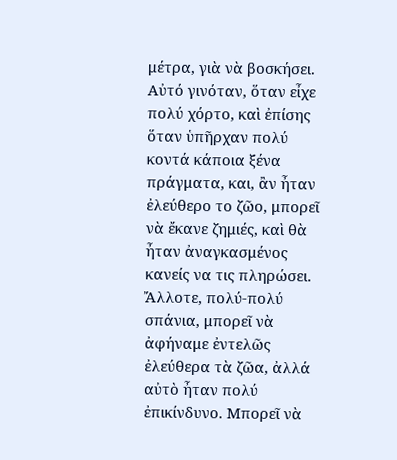μέτρα, γιὰ νὰ βοσκήσει. Αὐτό γινόταν, ὅταν εἶχε πολύ χόρτο, καὶ ἐπίσης ὅταν ὑπῆρχαν πολύ κοντά κάποια ξένα πράγματα, και, ἂν ἦταν ἐλεύθερο το ζῶο, μπορεῖ νὰ ἔκανε ζημιές, καὶ θὰ ἦταν ἀναγκασμένος κανείς να τις πληρώσει. Ἄλλοτε, πολύ-πολύ σπάνια, μπορεῖ νὰ ἀφήναμε ἐντελῶς ἐλεύθερα τὰ ζῶα, ἀλλά αὐτὸ ἦταν πολύ ἐπικίνδυνο. Μπορεῖ νὰ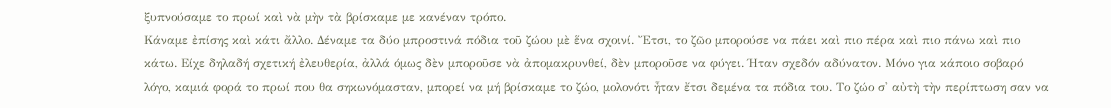ξυπνούσαμε το πρωί καὶ νὰ μὴν τὰ βρίσκαμε με κανέναν τρόπο.
Κάναμε ἐπίσης καὶ κάτι ἄλλο. Δέναμε τα δύο μπροστινά πόδια τοῦ ζώου μὲ ἕνα σχοινί. Ἔτσι, το ζῶο μπορούσε να πάει καὶ πιο πέρα καὶ πιο πάνω καὶ πιο κάτω. Είχε δηλαδή σχετική ἐλευθερία, ἀλλά όμως δὲν μποροῦσε νὰ ἀπομακρυνθεί, δὲν μποροῦσε να φύγει. Ήταν σχεδόν αδύνατον. Μόνο για κάποιο σοβαρό λόγο, καμιά φορά το πρωί που θα σηκωνόμασταν, μπορεί να μή βρίσκαμε το ζώο, μολονότι ἦταν ἔτσι δεμένα τα πόδια του. Το ζώο σ' αὐτὴ τὴν περίπτωση σαν να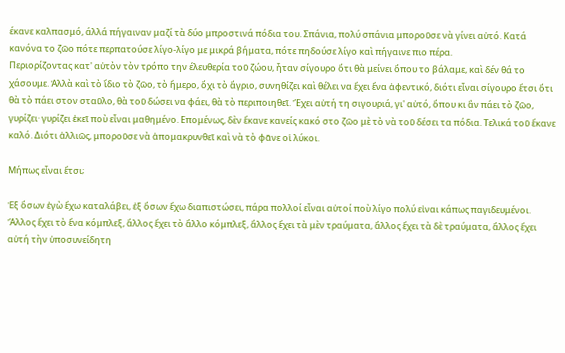έκανε καλπασμό, άλλά πήγαιναν μαζί τὰ δύο μπροστινά πόδια του. Σπάνια, πολύ σπάνια μποροῦσε νὰ γίνει αὐτό. Κατά κανόνα το ζῶο πότε περπατούσε λίγο-λίγο με μικρά βήματα, πότε πηδούσε λίγο καὶ πήγαινε πιο πέρα.
Περιορίζοντας κατ' αὐτὸν τὸν τρόπο την έλευθερία τοῦ ζώου, ἦταν σίγουρο ὅτι θὰ μείνει ὅπου το βάλαμε, καὶ δέν θά το χάσουμε. Ἀλλὰ καὶ τὸ ἴδιο τὸ ζῶο, τὸ ἥμερο, ὄχι τὸ ἄγριο, συνηθίζει καὶ θέλει να ἔχει ἕνα ἀφεντικό, διότι εἶναι σίγουρο ἔτσι ὅτι θὰ τὸ πάει στον σταῦλο, θὰ τοῦ δώσει να φάει, θὰ τὸ περιποιηθεῖ. Ἔχει αὐτή τη σιγουριά, γι' αὐτό, ὅπου κι ἂν πάει τὸ ζῶο, γυρίζει· γυρίζει ἐκεῖ ποὺ εἶναι μαθημένο. Επομένως, δὲν ἔκανε κανείς κακό στο ζῶο μὲ τὸ νὰ τοῦ δέσει τα πόδια. Τελικά τοῦ ἔκανε καλό. Διότι ἀλλιῶς, μποροῦσε νὰ ἀπομακρυνθεῖ καὶ νὰ τὸ φᾶνε οἱ λύκοι.

Μήπως εἶναι ἔτσι;

Ἐξ ὅσων ἐγὼ ἔχω καταλάβει, ἐξ ὅσων ἔχω διαπιστώσει, πάρα πολλοί εἶναι αὐτοί ποὺ λίγο πολύ εἰναι κάπως παγιδευμένοι. Ἄλλος ἔχει τὸ ἕνα κόμπλεξ, ἄλλος ἔχει τὸ ἄλλο κόμπλεξ, ἄλλος ἔχει τὰ μὲν τραύματα, ἄλλος ἔχει τὰ δὲ τραύματα, ἄλλος ἔχει αὐτή τὴν ὑποσυνείδητη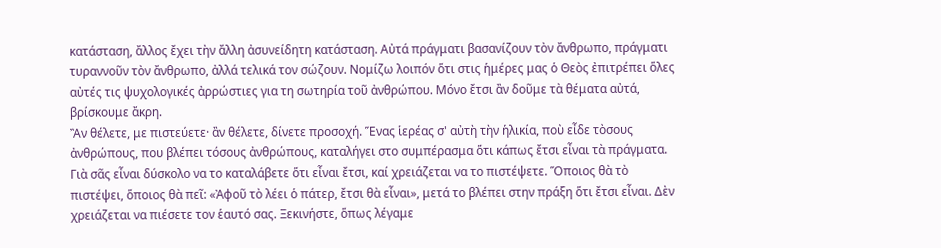κατάσταση, ἄλλος ἔχει τὴν ἄλλη ἀσυνείδητη κατάσταση. Αὐτά πράγματι βασανίζουν τὸν ἄνθρωπο, πράγματι τυραννοῦν τὸν ἄνθρωπο, ἀλλά τελικά τον σώζουν. Νομίζω λοιπόν ὅτι στις ἡμέρες μας ὁ Θεὸς ἐπιτρέπει ὅλες αὐτές τις ψυχολογικές ἀρρώστιες για τη σωτηρία τοῦ ἀνθρώπου. Μόνο ἔτσι ἂν δοῦμε τὰ θέματα αὐτά, βρίσκουμε ἄκρη.
Ἂν θέλετε, με πιστεύετε· ἂν θέλετε, δίνετε προσοχή. Ἕνας ἱερέας σ' αὐτὴ τὴν ἡλικία, ποὺ εἶδε τὸσους ἀνθρώπους, που βλέπει τόσους ἀνθρώπους, καταλήγει στο συμπέρασμα ὅτι κάπως ἔτσι εἶναι τὰ πράγματα. Γιὰ σᾶς εἶναι δύσκολο να το καταλάβετε ὅτι εἶναι ἔτσι, καί χρειάζεται να το πιστέψετε. Ὅποιος θὰ τὸ πιστέψει, ὅποιος θὰ πεῖ: «Ἀφοῦ τὸ λέει ὁ πάτερ, ἔτσι θὰ εἶναι», μετά το βλέπει στην πράξη ὅτι ἔτσι εἶναι. Δὲν χρειάζεται να πιέσετε τον ἑαυτό σας. Ξεκινήστε, ὅπως λέγαμε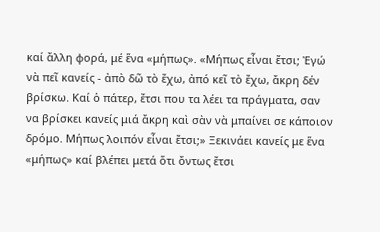καί ἄλλη φορά, μέ ἕνα «μήπως». «Μήπως εἶναι ἔτσι; Ἐγώ νὰ πεῖ κανείς - ἀπὸ δῶ τὸ ἔχω, ἀπό κεῖ τὸ ἔχω, ἄκρη δέν βρίσκω. Καί ὁ πάτερ, ἔτσι που τα λέει τα πράγματα, σαν να βρίσκει κανείς μιά ἄκρη καὶ σὰν νὰ μπαίνει σε κάποιον δρόμο. Μήπως λοιπόν εἶναι ἔτσι;» Ξεκινάει κανείς με ἕνα «μήπως» καί βλέπει μετά ὅτι ὄντως ἔτσι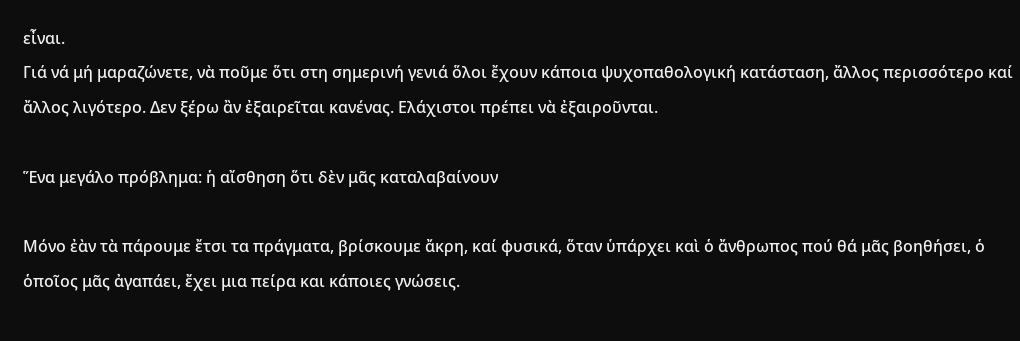εἶναι.
Γιά νά μή μαραζώνετε, νὰ ποῦμε ὅτι στη σημερινή γενιά ὅλοι ἔχουν κάποια ψυχοπαθολογική κατάσταση, ἄλλος περισσότερο καί ἄλλος λιγότερο. Δεν ξέρω ἂν ἐξαιρεῖται κανένας. Ελάχιστοι πρέπει νὰ ἐξαιροῦνται.

Ἕνα μεγάλο πρόβλημα: ἡ αἴσθηση ὅτι δὲν μᾶς καταλαβαίνουν

Μόνο ἐὰν τὰ πάρουμε ἔτσι τα πράγματα, βρίσκουμε ἄκρη, καί φυσικά, ὅταν ὑπάρχει καὶ ὁ ἄνθρωπος πού θά μᾶς βοηθήσει, ὁ ὁποῖος μᾶς ἀγαπάει, ἔχει μια πείρα και κάποιες γνώσεις.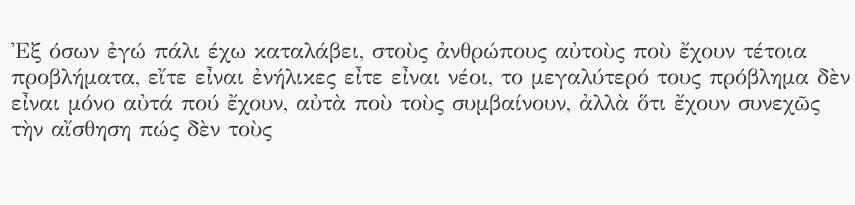Ἐξ όσων ἐγώ πάλι έχω καταλάβει, στοὺς ἀνθρώπους αὐτοὺς ποὺ ἔχουν τέτοια προβλήματα, εἴτε εἶναι ἐνήλικες εἶτε εἶναι νέοι, το μεγαλύτερό τους πρόβλημα δὲν εἶναι μόνο αὐτά πού ἔχουν, αὐτὰ ποὺ τοὺς συμβαίνουν, ἀλλὰ ὅτι ἔχουν συνεχῶς τὴν αἴσθηση πώς δὲν τοὺς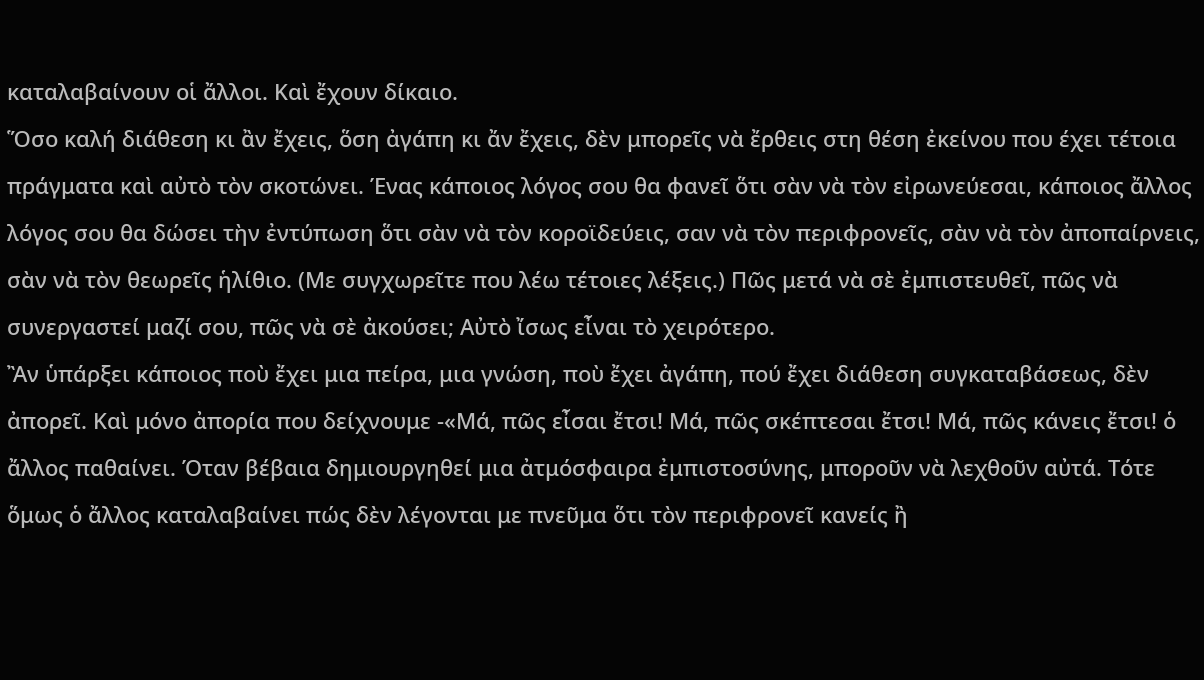καταλαβαίνουν οἱ ἄλλοι. Καὶ ἔχουν δίκαιο.
Ὅσο καλή διάθεση κι ἂν ἔχεις, ὅση ἀγάπη κι ἄν ἔχεις, δὲν μπορεῖς νὰ ἔρθεις στη θέση ἐκείνου που έχει τέτοια πράγματα καὶ αὐτὸ τὸν σκοτώνει. Ένας κάποιος λόγος σου θα φανεῖ ὅτι σὰν νὰ τὸν εἰρωνεύεσαι, κάποιος ἄλλος λόγος σου θα δώσει τὴν ἐντύπωση ὅτι σὰν νὰ τὸν κοροϊδεύεις, σαν νὰ τὸν περιφρονεῖς, σὰν νὰ τὸν ἀποπαίρνεις, σὰν νὰ τὸν θεωρεῖς ἡλίθιο. (Με συγχωρεῖτε που λέω τέτοιες λέξεις.) Πῶς μετά νὰ σὲ ἐμπιστευθεῖ, πῶς νὰ συνεργαστεί μαζί σου, πῶς νὰ σὲ ἀκούσει; Αὐτὸ ἴσως εἶναι τὸ χειρότερο.
Ἂν ὑπάρξει κάποιος ποὺ ἔχει μια πείρα, μια γνώση, ποὺ ἔχει ἀγάπη, πού ἔχει διάθεση συγκαταβάσεως, δὲν ἀπορεῖ. Καὶ μόνο ἀπορία που δείχνουμε -«Μά, πῶς εἶσαι ἔτσι! Μά, πῶς σκέπτεσαι ἔτσι! Μά, πῶς κάνεις ἔτσι! ὁ ἄλλος παθαίνει. Όταν βέβαια δημιουργηθεί μια ἀτμόσφαιρα ἐμπιστοσύνης, μποροῦν νὰ λεχθοῦν αὐτά. Τότε ὅμως ὁ ἄλλος καταλαβαίνει πώς δὲν λέγονται με πνεῦμα ὅτι τὸν περιφρονεῖ κανείς ἢ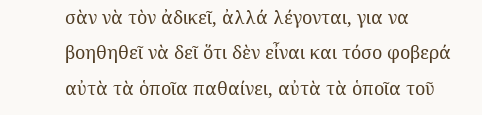σὰν νὰ τὸν ἀδικεῖ, ἀλλά λέγονται, για να βοηθηθεῖ νὰ δεῖ ὅτι δὲν εἶναι και τόσο φοβερά αὐτὰ τὰ ὁποῖα παθαίνει, αὐτὰ τὰ ὁποῖα τοῦ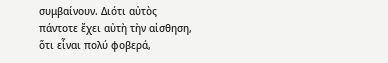συμβαίνουν. Διότι αὐτὸς πάντοτε ἔχει αὐτὴ τὴν αἰσθηση, ὅτι εἶναι πολύ φοβερά,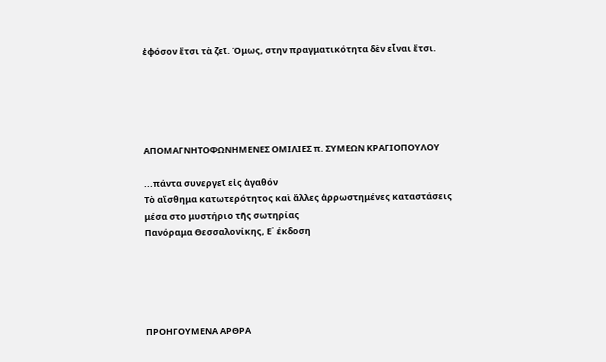ἐφόσον ἔτσι τὰ ζεῖ. Όμως, στην πραγματικότητα δὲν εἶναι ἔτσι.





ΑΠΟΜΑΓΝΗΤΟΦΩΝΗΜΕΝΕΣ ΟΜΙΛΙΕΣ π. ΣΥΜΕΩΝ ΚΡΑΓΙΟΠΟΥΛΟΥ

...πάντα συνεργεῖ εἰς ἀγαθόν
Τὸ αἴσθημα κατωτερότητος καὶ ἄλλες ἀρρωστημένες καταστάσεις
μέσα στο μυστήριο τῆς σωτηρίας
Πανόραμα Θεσσαλονίκης, Ε΄ έκδοση





ΠΡΟΗΓΟΥΜΕΝΑ ΑΡΘΡΑ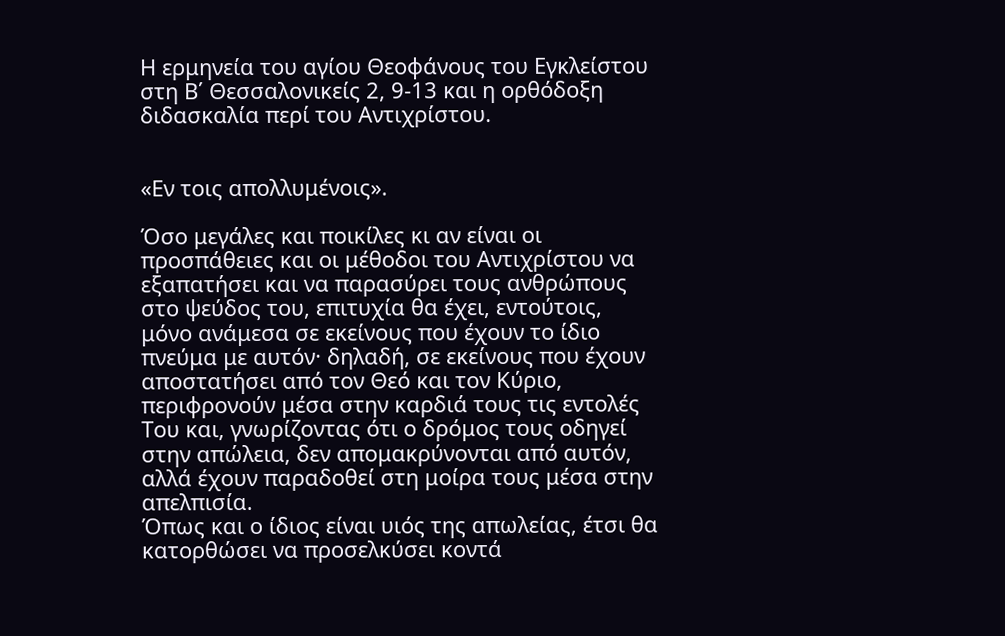Η ερμηνεία του αγίου Θεοφάνους του Εγκλείστου στη Β΄ Θεσσαλονικείς 2, 9-13 και η ορθόδοξη διδασκαλία περί του Αντιχρίστου.


«Εν τοις απολλυμένοις».

Όσο μεγάλες και ποικίλες κι αν είναι οι προσπάθειες και οι μέθοδοι του Αντιχρίστου να εξαπατήσει και να παρασύρει τους ανθρώπους στο ψεύδος του, επιτυχία θα έχει, εντούτοις, μόνο ανάμεσα σε εκείνους που έχουν το ίδιο πνεύμα με αυτόν· δηλαδή, σε εκείνους που έχουν αποστατήσει από τον Θεό και τον Κύριο, περιφρονούν μέσα στην καρδιά τους τις εντολές Του και, γνωρίζοντας ότι ο δρόμος τους οδηγεί στην απώλεια, δεν απομακρύνονται από αυτόν, αλλά έχουν παραδοθεί στη μοίρα τους μέσα στην απελπισία.
Όπως και ο ίδιος είναι υιός της απωλείας, έτσι θα κατορθώσει να προσελκύσει κοντά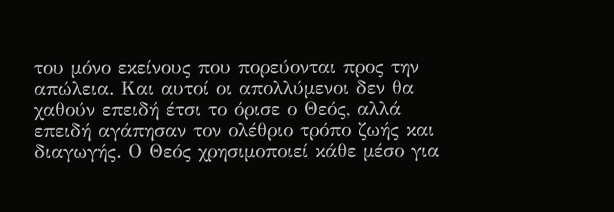του μόνο εκείνους που πορεύονται προς την απώλεια. Και αυτοί οι απολλύμενοι δεν θα χαθούν επειδή έτσι το όρισε ο Θεός, αλλά επειδή αγάπησαν τον ολέθριο τρόπο ζωής και διαγωγής. Ο Θεός χρησιμοποιεί κάθε μέσο για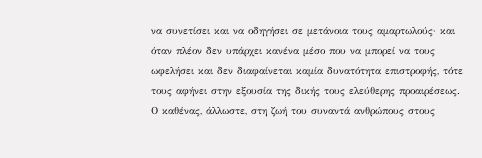να συνετίσει και να οδηγήσει σε μετάνοια τους αμαρτωλούς· και όταν πλέον δεν υπάρχει κανένα μέσο που να μπορεί να τους ωφελήσει και δεν διαφαίνεται καμία δυνατότητα επιστροφής, τότε τους αφήνει στην εξουσία της δικής τους ελεύθερης προαιρέσεως.
Ο καθένας, άλλωστε, στη ζωή του συναντά ανθρώπους στους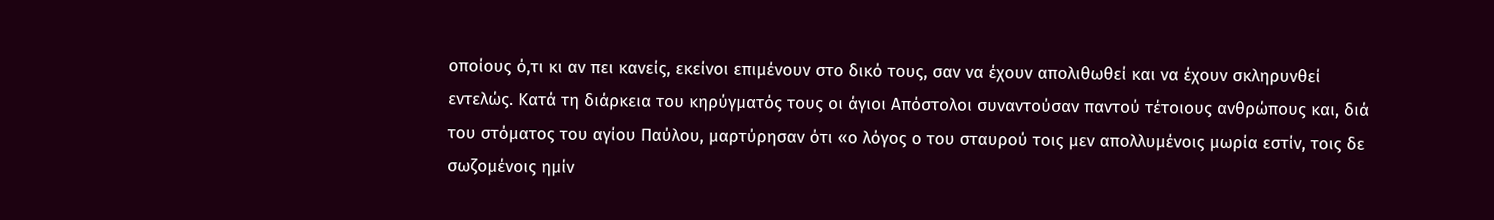οποίους ό,τι κι αν πει κανείς, εκείνοι επιμένουν στο δικό τους, σαν να έχουν απολιθωθεί και να έχουν σκληρυνθεί εντελώς. Κατά τη διάρκεια του κηρύγματός τους οι άγιοι Απόστολοι συναντούσαν παντού τέτοιους ανθρώπους και, διά του στόματος του αγίου Παύλου, μαρτύρησαν ότι «ο λόγος ο του σταυρού τοις μεν απολλυμένοις μωρία εστίν, τοις δε σωζομένοις ημίν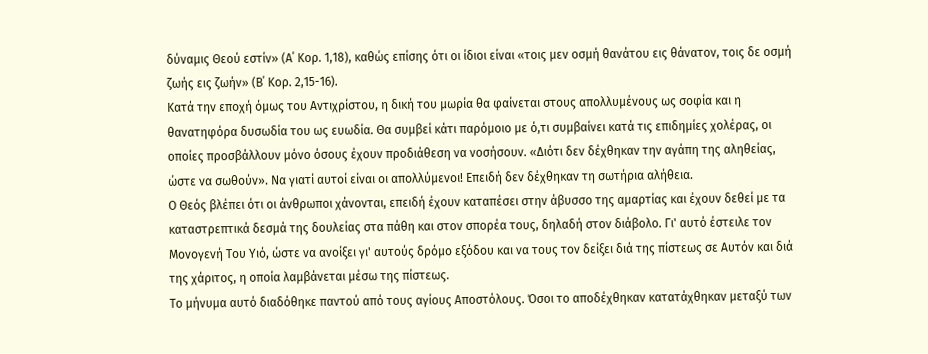δύναμις Θεού εστίν» (Α΄ Κορ. 1,18), καθώς επίσης ότι οι ίδιοι είναι «τοις μεν οσμή θανάτου εις θάνατον, τοις δε οσμή ζωής εις ζωήν» (Β΄ Κορ. 2,15-16).
Κατά την εποχή όμως του Αντιχρίστου, η δική του μωρία θα φαίνεται στους απολλυμένους ως σοφία και η θανατηφόρα δυσωδία του ως ευωδία. Θα συμβεί κάτι παρόμοιο με ό,τι συμβαίνει κατά τις επιδημίες χολέρας, οι οποίες προσβάλλουν μόνο όσους έχουν προδιάθεση να νοσήσουν. «Διότι δεν δέχθηκαν την αγάπη της αληθείας, ώστε να σωθούν». Να γιατί αυτοί είναι οι απολλύμενοι! Επειδή δεν δέχθηκαν τη σωτήρια αλήθεια.
Ο Θεός βλέπει ότι οι άνθρωποι χάνονται, επειδή έχουν καταπέσει στην άβυσσο της αμαρτίας και έχουν δεθεί με τα καταστρεπτικά δεσμά της δουλείας στα πάθη και στον σπορέα τους, δηλαδή στον διάβολο. Γι' αυτό έστειλε τον Μονογενή Του Υιό, ώστε να ανοίξει γι' αυτούς δρόμο εξόδου και να τους τον δείξει διά της πίστεως σε Αυτόν και διά της χάριτος, η οποία λαμβάνεται μέσω της πίστεως.
Το μήνυμα αυτό διαδόθηκε παντού από τους αγίους Αποστόλους. Όσοι το αποδέχθηκαν κατατάχθηκαν μεταξύ των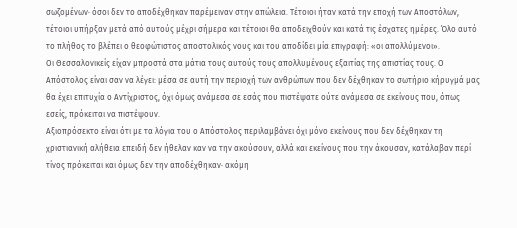σωζομένων· όσοι δεν το αποδέχθηκαν παρέμειναν στην απώλεια. Τέτοιοι ήταν κατά την εποχή των Αποστόλων, τέτοιοι υπήρξαν μετά από αυτούς μέχρι σήμερα και τέτοιοι θα αποδειχθούν και κατά τις έσχατες ημέρες. Όλο αυτό το πλήθος το βλέπει ο θεοφώτιστος αποστολικός νους και του αποδίδει μία επιγραφή: «οι απολλύμενοι».
Οι Θεσσαλονικείς είχαν μπροστά στα μάτια τους αυτούς τους απολλυμένους εξαιτίας της απιστίας τους. Ο Απόστολος είναι σαν να λέγει: μέσα σε αυτή την περιοχή των ανθρώπων που δεν δέχθηκαν το σωτήριο κήρυγμά μας θα έχει επιτυχία ο Αντίχριστος, όχι όμως ανάμεσα σε εσάς που πιστέψατε ούτε ανάμεσα σε εκείνους που, όπως εσείς, πρόκειται να πιστέψουν.
Αξιοπρόσεκτο είναι ότι με τα λόγια του ο Απόστολος περιλαμβάνει όχι μόνο εκείνους που δεν δέχθηκαν τη χριστιανική αλήθεια επειδή δεν ήθελαν καν να την ακούσουν, αλλά και εκείνους που την άκουσαν, κατάλαβαν περί τίνος πρόκειται και όμως δεν την αποδέχθηκαν· ακόμη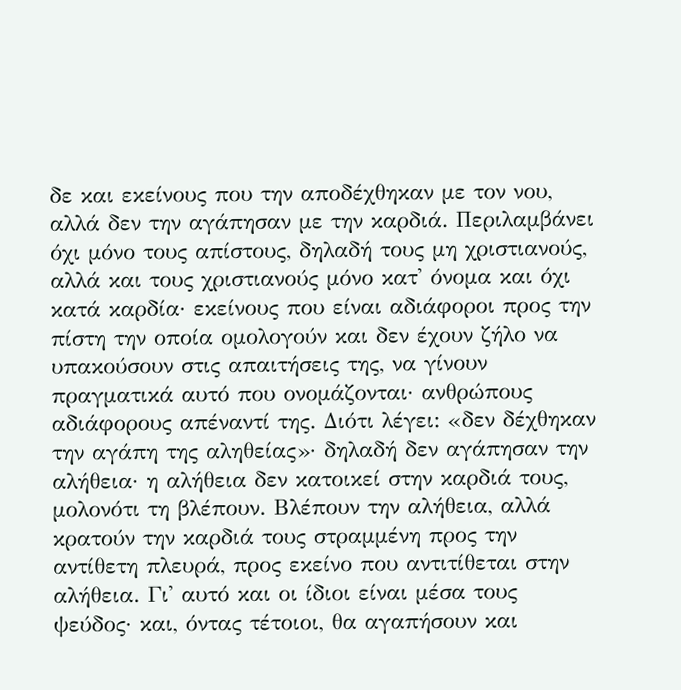δε και εκείνους που την αποδέχθηκαν με τον νου, αλλά δεν την αγάπησαν με την καρδιά. Περιλαμβάνει όχι μόνο τους απίστους, δηλαδή τους μη χριστιανούς, αλλά και τους χριστιανούς μόνο κατ' όνομα και όχι κατά καρδία· εκείνους που είναι αδιάφοροι προς την πίστη την οποία ομολογούν και δεν έχουν ζήλο να υπακούσουν στις απαιτήσεις της, να γίνουν πραγματικά αυτό που ονομάζονται· ανθρώπους αδιάφορους απέναντί της. Διότι λέγει: «δεν δέχθηκαν την αγάπη της αληθείας»· δηλαδή δεν αγάπησαν την αλήθεια· η αλήθεια δεν κατοικεί στην καρδιά τους, μολονότι τη βλέπουν. Βλέπουν την αλήθεια, αλλά κρατούν την καρδιά τους στραμμένη προς την αντίθετη πλευρά, προς εκείνο που αντιτίθεται στην αλήθεια. Γι' αυτό και οι ίδιοι είναι μέσα τους ψεύδος· και, όντας τέτοιοι, θα αγαπήσουν και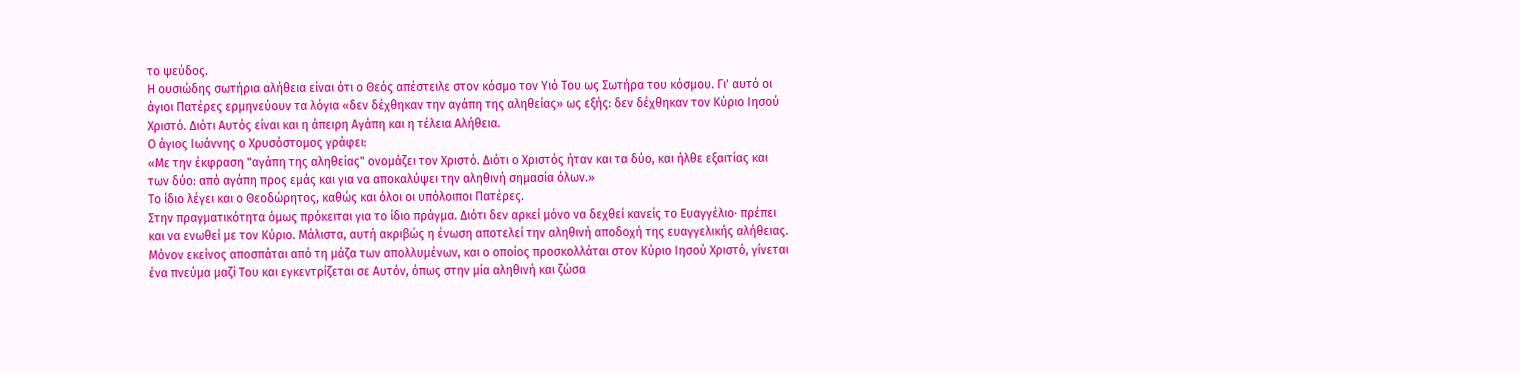το ψεύδος.
Η ουσιώδης σωτήρια αλήθεια είναι ότι ο Θεός απέστειλε στον κόσμο τον Υιό Του ως Σωτήρα του κόσμου. Γι' αυτό οι άγιοι Πατέρες ερμηνεύουν τα λόγια «δεν δέχθηκαν την αγάπη της αληθείας» ως εξής: δεν δέχθηκαν τον Κύριο Ιησού Χριστό. Διότι Αυτός είναι και η άπειρη Αγάπη και η τέλεια Αλήθεια.
Ο άγιος Ιωάννης ο Χρυσόστομος γράφει:
«Με την έκφραση "αγάπη της αληθείας" ονομάζει τον Χριστό. Διότι ο Χριστός ήταν και τα δύο, και ήλθε εξαιτίας και των δύο: από αγάπη προς εμάς και για να αποκαλύψει την αληθινή σημασία όλων.»
Το ίδιο λέγει και ο Θεοδώρητος, καθώς και όλοι οι υπόλοιποι Πατέρες.
Στην πραγματικότητα όμως πρόκειται για το ίδιο πράγμα. Διότι δεν αρκεί μόνο να δεχθεί κανείς το Ευαγγέλιο· πρέπει και να ενωθεί με τον Κύριο. Μάλιστα, αυτή ακριβώς η ένωση αποτελεί την αληθινή αποδοχή της ευαγγελικής αλήθειας. Μόνον εκείνος αποσπάται από τη μάζα των απολλυμένων, και ο οποίος προσκολλάται στον Κύριο Ιησού Χριστό, γίνεται ένα πνεύμα μαζί Του και εγκεντρίζεται σε Αυτόν, όπως στην μία αληθινή και ζώσα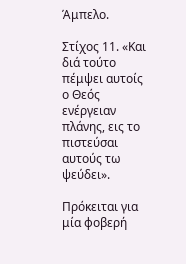Άμπελο.

Στίχος 11. «Και διά τούτο πέμψει αυτοίς ο Θεός ενέργειαν πλάνης, εις το πιστεύσαι αυτούς τω ψεύδει».

Πρόκειται για μία φοβερή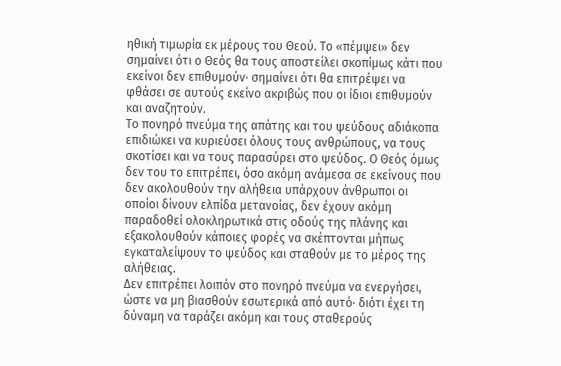ηθική τιμωρία εκ μέρους του Θεού. Το «πέμψει» δεν σημαίνει ότι ο Θεός θα τους αποστείλει σκοπίμως κάτι που εκείνοι δεν επιθυμούν· σημαίνει ότι θα επιτρέψει να φθάσει σε αυτούς εκείνο ακριβώς που οι ίδιοι επιθυμούν και αναζητούν.
Το πονηρό πνεύμα της απάτης και του ψεύδους αδιάκοπα επιδιώκει να κυριεύσει όλους τους ανθρώπους, να τους σκοτίσει και να τους παρασύρει στο ψεύδος. Ο Θεός όμως δεν του το επιτρέπει, όσο ακόμη ανάμεσα σε εκείνους που δεν ακολουθούν την αλήθεια υπάρχουν άνθρωποι οι οποίοι δίνουν ελπίδα μετανοίας, δεν έχουν ακόμη παραδοθεί ολοκληρωτικά στις οδούς της πλάνης και εξακολουθούν κάποιες φορές να σκέπτονται μήπως εγκαταλείψουν το ψεύδος και σταθούν με το μέρος της αλήθειας.
Δεν επιτρέπει λοιπόν στο πονηρό πνεύμα να ενεργήσει, ώστε να μη βιασθούν εσωτερικά από αυτό· διότι έχει τη δύναμη να ταράζει ακόμη και τους σταθερούς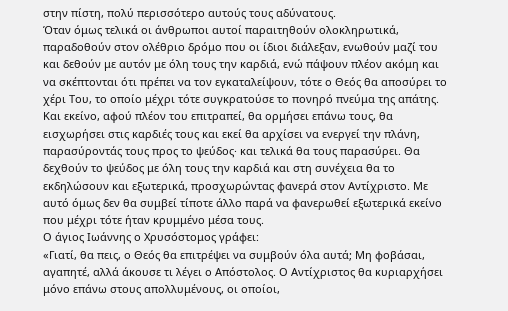στην πίστη, πολύ περισσότερο αυτούς τους αδύνατους.
Όταν όμως τελικά οι άνθρωποι αυτοί παραιτηθούν ολοκληρωτικά, παραδοθούν στον ολέθριο δρόμο που οι ίδιοι διάλεξαν, ενωθούν μαζί του και δεθούν με αυτόν με όλη τους την καρδιά, ενώ πάψουν πλέον ακόμη και να σκέπτονται ότι πρέπει να τον εγκαταλείψουν, τότε ο Θεός θα αποσύρει το χέρι Του, το οποίο μέχρι τότε συγκρατούσε το πονηρό πνεύμα της απάτης.
Και εκείνο, αφού πλέον του επιτραπεί, θα ορμήσει επάνω τους, θα εισχωρήσει στις καρδιές τους και εκεί θα αρχίσει να ενεργεί την πλάνη, παρασύροντάς τους προς το ψεύδος· και τελικά θα τους παρασύρει. Θα δεχθούν το ψεύδος με όλη τους την καρδιά και στη συνέχεια θα το εκδηλώσουν και εξωτερικά, προσχωρώντας φανερά στον Αντίχριστο. Με αυτό όμως δεν θα συμβεί τίποτε άλλο παρά να φανερωθεί εξωτερικά εκείνο που μέχρι τότε ήταν κρυμμένο μέσα τους.
Ο άγιος Ιωάννης ο Χρυσόστομος γράφει:
«Γιατί, θα πεις, ο Θεός θα επιτρέψει να συμβούν όλα αυτά; Μη φοβάσαι, αγαπητέ, αλλά άκουσε τι λέγει ο Απόστολος. Ο Αντίχριστος θα κυριαρχήσει μόνο επάνω στους απολλυμένους, οι οποίοι,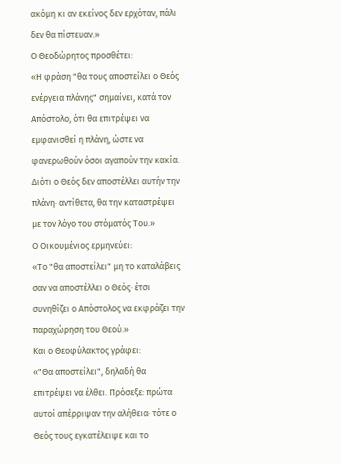ακόμη κι αν εκείνος δεν ερχόταν, πάλι δεν θα πίστευαν.»
Ο Θεοδώρητος προσθέτει:
«Η φράση "θα τους αποστείλει ο Θεός ενέργεια πλάνης" σημαίνει, κατά τον Απόστολο, ότι θα επιτρέψει να εμφανισθεί η πλάνη, ώστε να φανερωθούν όσοι αγαπούν την κακία. Διότι ο Θεός δεν αποστέλλει αυτήν την πλάνη· αντίθετα, θα την καταστρέψει με τον λόγο του στόματός Του.»
Ο Οικουμένιος ερμηνεύει:
«Το "θα αποστείλει" μη το καταλάβεις σαν να αποστέλλει ο Θεός· έτσι συνηθίζει ο Απόστολος να εκφράζει την παραχώρηση του Θεού.»
Και ο Θεοφύλακτος γράφει:
«"Θα αποστείλει", δηλαδή θα επιτρέψει να έλθει. Πρόσεξε: πρώτα αυτοί απέρριψαν την αλήθεια· τότε ο Θεός τους εγκατέλειψε και το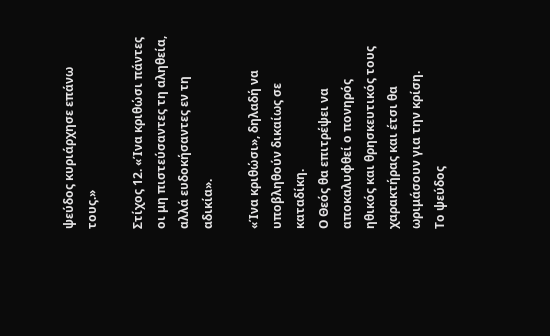ψεύδος κυριάρχησε επάνω τους.»

Στίχος 12. «Ίνα κριθώσι πάντες οι μη πιστεύσαντες τη αληθεία, αλλά ευδοκήσαντες εν τη αδικία».

«Ίνα κριθώσι», δηλαδή να υποβληθούν δικαίως σε καταδίκη.
Ο Θεός θα επιτρέψει να αποκαλυφθεί ο πονηρός ηθικός και θρησκευτικός τους χαρακτήρας και έτσι θα ωριμάσουν για την κρίση.
Το ψεύδος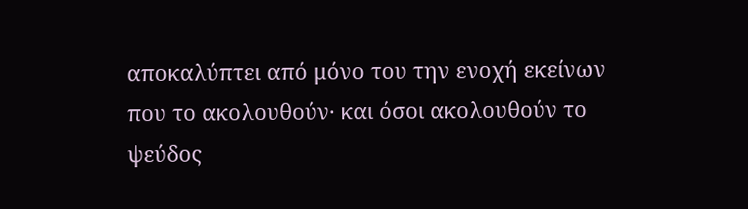αποκαλύπτει από μόνο του την ενοχή εκείνων που το ακολουθούν· και όσοι ακολουθούν το ψεύδος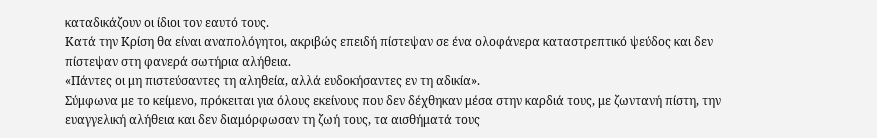καταδικάζουν οι ίδιοι τον εαυτό τους.
Κατά την Κρίση θα είναι αναπολόγητοι, ακριβώς επειδή πίστεψαν σε ένα ολοφάνερα καταστρεπτικό ψεύδος και δεν πίστεψαν στη φανερά σωτήρια αλήθεια.
«Πάντες οι μη πιστεύσαντες τη αληθεία, αλλά ευδοκήσαντες εν τη αδικία».
Σύμφωνα με το κείμενο, πρόκειται για όλους εκείνους που δεν δέχθηκαν μέσα στην καρδιά τους, με ζωντανή πίστη, την ευαγγελική αλήθεια και δεν διαμόρφωσαν τη ζωή τους, τα αισθήματά τους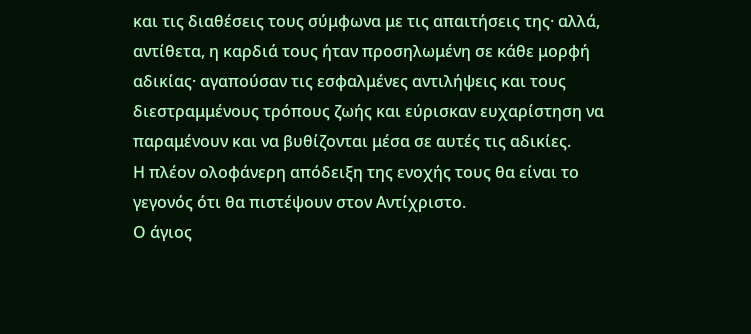και τις διαθέσεις τους σύμφωνα με τις απαιτήσεις της· αλλά, αντίθετα, η καρδιά τους ήταν προσηλωμένη σε κάθε μορφή αδικίας· αγαπούσαν τις εσφαλμένες αντιλήψεις και τους διεστραμμένους τρόπους ζωής και εύρισκαν ευχαρίστηση να παραμένουν και να βυθίζονται μέσα σε αυτές τις αδικίες.
Η πλέον ολοφάνερη απόδειξη της ενοχής τους θα είναι το γεγονός ότι θα πιστέψουν στον Αντίχριστο.
Ο άγιος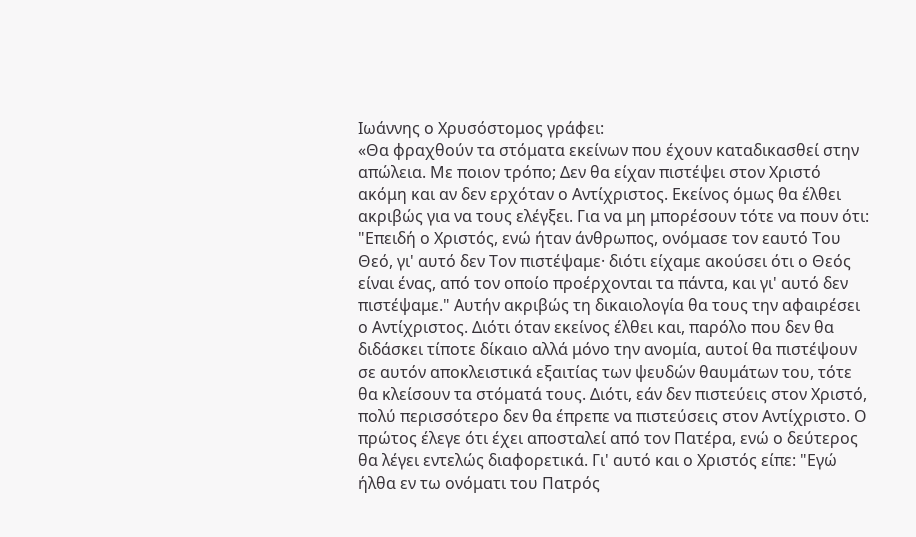Ιωάννης ο Χρυσόστομος γράφει:
«Θα φραχθούν τα στόματα εκείνων που έχουν καταδικασθεί στην απώλεια. Με ποιον τρόπο; Δεν θα είχαν πιστέψει στον Χριστό ακόμη και αν δεν ερχόταν ο Αντίχριστος. Εκείνος όμως θα έλθει ακριβώς για να τους ελέγξει. Για να μη μπορέσουν τότε να πουν ότι: "Επειδή ο Χριστός, ενώ ήταν άνθρωπος, ονόμασε τον εαυτό Του Θεό, γι' αυτό δεν Τον πιστέψαμε· διότι είχαμε ακούσει ότι ο Θεός είναι ένας, από τον οποίο προέρχονται τα πάντα, και γι' αυτό δεν πιστέψαμε." Αυτήν ακριβώς τη δικαιολογία θα τους την αφαιρέσει ο Αντίχριστος. Διότι όταν εκείνος έλθει και, παρόλο που δεν θα διδάσκει τίποτε δίκαιο αλλά μόνο την ανομία, αυτοί θα πιστέψουν σε αυτόν αποκλειστικά εξαιτίας των ψευδών θαυμάτων του, τότε θα κλείσουν τα στόματά τους. Διότι, εάν δεν πιστεύεις στον Χριστό, πολύ περισσότερο δεν θα έπρεπε να πιστεύσεις στον Αντίχριστο. Ο πρώτος έλεγε ότι έχει αποσταλεί από τον Πατέρα, ενώ ο δεύτερος θα λέγει εντελώς διαφορετικά. Γι' αυτό και ο Χριστός είπε: "Εγώ ήλθα εν τω ονόματι του Πατρός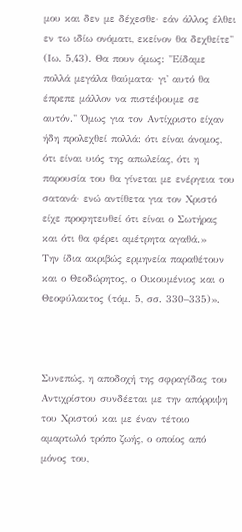μου και δεν με δέχεσθε· εάν άλλος έλθει εν τω ιδίω ονόματι, εκείνον θα δεχθείτε" (Ιω. 5,43). Θα πουν όμως: "Είδαμε πολλά μεγάλα θαύματα· γι' αυτό θα έπρεπε μάλλον να πιστέψουμε σε αυτόν." Όμως για τον Αντίχριστο είχαν ήδη προλεχθεί πολλά: ότι είναι άνομος, ότι είναι υιός της απωλείας, ότι η παρουσία του θα γίνεται με ενέργεια του σατανά· ενώ αντίθετα για τον Χριστό είχε προφητευθεί ότι είναι ο Σωτήρας και ότι θα φέρει αμέτρητα αγαθά.»
Την ίδια ακριβώς ερμηνεία παραθέτουν και ο Θεοδώρητος, ο Οικουμένιος και ο Θεοφύλακτος (τόμ. 5, σσ. 330–335)».



Συνεπώς, η αποδοχή της σφραγίδας του Αντιχρίστου συνδέεται με την απόρριψη του Χριστού και με έναν τέτοιο αμαρτωλό τρόπο ζωής, ο οποίος από μόνος του,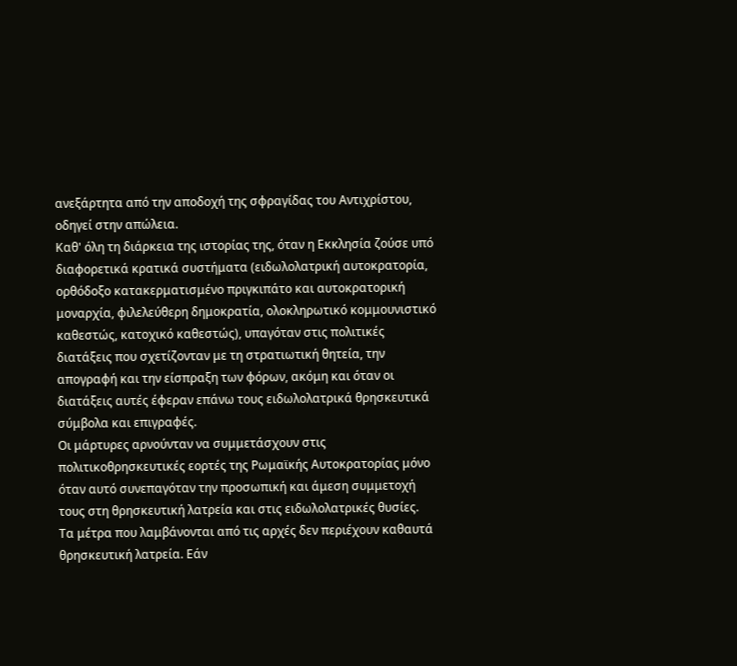ανεξάρτητα από την αποδοχή της σφραγίδας του Αντιχρίστου, οδηγεί στην απώλεια.
Καθ' όλη τη διάρκεια της ιστορίας της, όταν η Εκκλησία ζούσε υπό διαφορετικά κρατικά συστήματα (ειδωλολατρική αυτοκρατορία, ορθόδοξο κατακερματισμένο πριγκιπάτο και αυτοκρατορική μοναρχία, φιλελεύθερη δημοκρατία, ολοκληρωτικό κομμουνιστικό καθεστώς, κατοχικό καθεστώς), υπαγόταν στις πολιτικές διατάξεις που σχετίζονταν με τη στρατιωτική θητεία, την απογραφή και την είσπραξη των φόρων, ακόμη και όταν οι διατάξεις αυτές έφεραν επάνω τους ειδωλολατρικά θρησκευτικά σύμβολα και επιγραφές.
Οι μάρτυρες αρνούνταν να συμμετάσχουν στις πολιτικοθρησκευτικές εορτές της Ρωμαϊκής Αυτοκρατορίας μόνο όταν αυτό συνεπαγόταν την προσωπική και άμεση συμμετοχή τους στη θρησκευτική λατρεία και στις ειδωλολατρικές θυσίες.
Τα μέτρα που λαμβάνονται από τις αρχές δεν περιέχουν καθαυτά θρησκευτική λατρεία. Εάν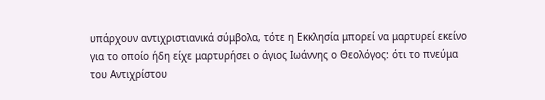υπάρχουν αντιχριστιανικά σύμβολα, τότε η Εκκλησία μπορεί να μαρτυρεί εκείνο για το οποίο ήδη είχε μαρτυρήσει ο άγιος Ιωάννης ο Θεολόγος: ότι το πνεύμα του Αντιχρίστου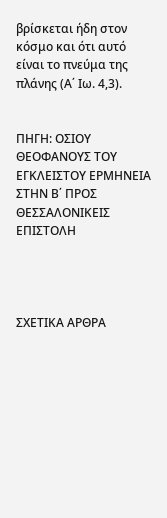βρίσκεται ήδη στον κόσμο και ότι αυτό είναι το πνεύμα της πλάνης (Α΄ Ιω. 4,3).


ΠΗΓΗ: ΟΣΙΟΥ ΘΕΟΦΑΝΟΥΣ ΤΟΥ ΕΓΚΛΕΙΣΤΟΥ ΕΡΜΗΝΕΙΑ ΣΤΗΝ Β΄ ΠΡΟΣ ΘΕΣΣΑΛΟΝΙΚΕΙΣ ΕΠΙΣΤΟΛΗ




ΣΧΕΤΙΚΑ ΑΡΘΡΑ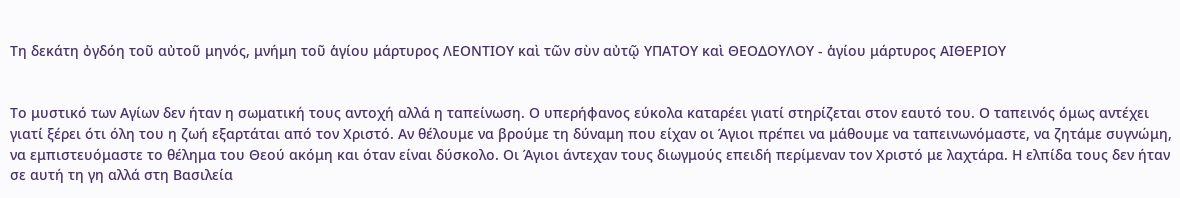Τη δεκάτη ὀγδόη τοῦ αὐτοῦ μηνός, μνήμη τοῦ ἁγίου μάρτυρος ΛΕΟΝΤΙΟΥ καὶ τῶν σὺν αὐτῷ ΥΠΑΤΟΥ καὶ ΘΕΟΔΟΥΛΟΥ - ἁγίου μάρτυρος ΑΙΘΕΡΙΟΥ


Το μυστικό των Αγίων δεν ήταν η σωματική τους αντοχή αλλά η ταπείνωση. Ο υπερήφανος εύκολα καταρέει γιατί στηρίζεται στον εαυτό του. Ο ταπεινός όμως αντέχει γιατί ξέρει ότι όλη του η ζωή εξαρτάται από τον Χριστό. Αν θέλουμε να βρούμε τη δύναμη που είχαν οι Άγιοι πρέπει να μάθουμε να ταπεινωνόμαστε, να ζητάμε συγνώμη, να εμπιστευόμαστε το θέλημα του Θεού ακόμη και όταν είναι δύσκολο. Οι Άγιοι άντεχαν τους διωγμούς επειδή περίμεναν τον Χριστό με λαχτάρα. Η ελπίδα τους δεν ήταν σε αυτή τη γη αλλά στη Βασιλεία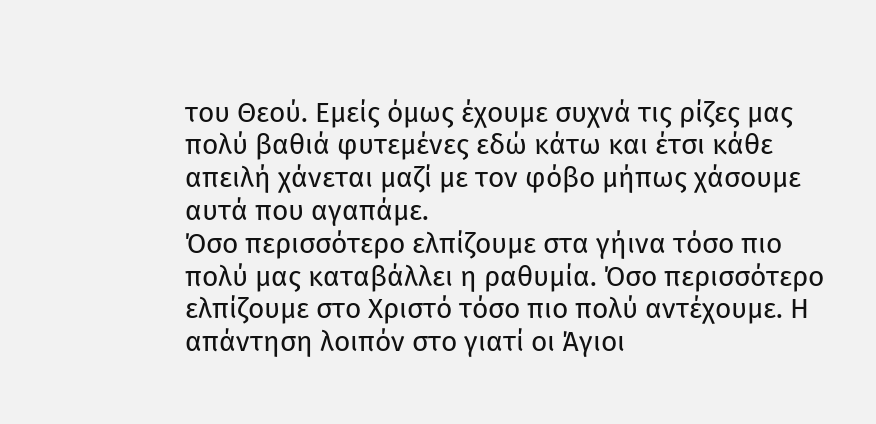του Θεού. Εμείς όμως έχουμε συχνά τις ρίζες μας πολύ βαθιά φυτεμένες εδώ κάτω και έτσι κάθε απειλή χάνεται μαζί με τον φόβο μήπως χάσουμε αυτά που αγαπάμε.
Όσο περισσότερο ελπίζουμε στα γήινα τόσο πιο πολύ μας καταβάλλει η ραθυμία. Όσο περισσότερο ελπίζουμε στο Χριστό τόσο πιο πολύ αντέχουμε. Η απάντηση λοιπόν στο γιατί οι Άγιοι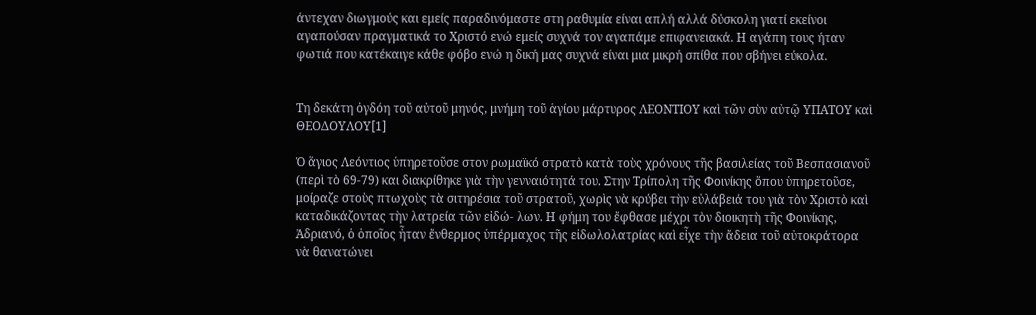άντεχαν διωγμούς και εμείς παραδινόμαστε στη ραθυμία είναι απλή αλλά δύσκολη γιατί εκείνοι αγαπούσαν πραγματικά το Χριστό ενώ εμείς συχνά τον αγαπάμε επιφανειακά. Η αγάπη τους ήταν φωτιά που κατέκαιγε κάθε φόβο ενώ η δική μας συχνά είναι μια μικρή σπίθα που σβήνει εύκολα.


Τη δεκάτη ὀγδόη τοῦ αὐτοῦ μηνός, μνήμη τοῦ ἁγίου μάρτυρος ΛΕΟΝΤΙΟΥ καὶ τῶν σὺν αὐτῷ ΥΠΑΤΟΥ καὶ ΘΕΟΔΟΥΛΟΥ[1]

Ὁ ἅγιος Λεόντιος ὑπηρετοῦσε στον ρωμαϊκό στρατὸ κατὰ τοὺς χρόνους τῆς βασιλείας τοῦ Βεσπασιανοῦ (περὶ τὸ 69-79) και διακρίθηκε γιὰ τὴν γενναιότητά του. Στην Τρίπολη τῆς Φοινίκης ὅπου ὑπηρετοῦσε, μοίραζε στοὺς πτωχοὺς τὰ σιτηρέσια τοῦ στρατοῦ, χωρὶς νὰ κρύβει τὴν εὐλάβειά του γιὰ τὸν Χριστὸ καὶ καταδικάζοντας τὴν λατρεία τῶν εἰδώ- λων. Η φήμη του ἔφθασε μέχρι τὸν διοικητὴ τῆς Φοινίκης, Ἀδριανό, ὁ ὁποῖος ἦταν ἔνθερμος ὑπέρμαχος τῆς εἰδωλολατρίας καὶ εἶχε τὴν ἄδεια τοῦ αὐτοκράτορα νὰ θανατώνει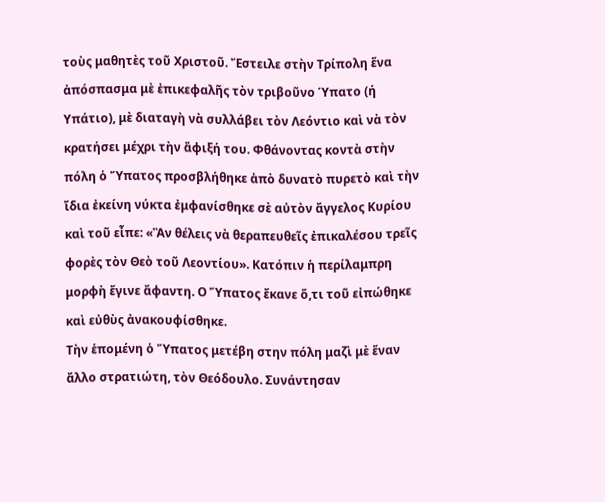τοὺς μαθητὲς τοῦ Χριστοῦ. Ἔστειλε στὴν Τρίπολη ἕνα ἀπόσπασμα μὲ ἐπικεφαλῆς τὸν τριβοῦνο Ύπατο (ή Υπάτιο), μὲ διαταγὴ νὰ συλλάβει τὸν Λεόντιο καὶ νὰ τὸν κρατήσει μέχρι τὴν ἄφιξή του. Φθάνοντας κοντὰ στὴν πόλη ὁ Ὕπατος προσβλήθηκε ἀπὸ δυνατὸ πυρετὸ καὶ τὴν ἴδια ἐκείνη νύκτα ἐμφανίσθηκε σὲ αὐτὸν ἄγγελος Κυρίου καὶ τοῦ εἶπε: «Ἂν θέλεις νὰ θεραπευθεῖς ἐπικαλέσου τρεῖς φορὲς τὸν Θεὸ τοῦ Λεοντίου». Κατόπιν ἡ περίλαμπρη μορφὴ ἔγινε ἄφαντη. Ο Ὕπατος ἔκανε ὅ,τι τοῦ εἰπώθηκε καὶ εὐθὺς ἀνακουφίσθηκε.
Τὴν ἑπομένη ὁ Ὕπατος μετέβη στην πόλη μαζὶ μὲ ἕναν ἄλλο στρατιώτη, τὸν Θεόδουλο. Συνάντησαν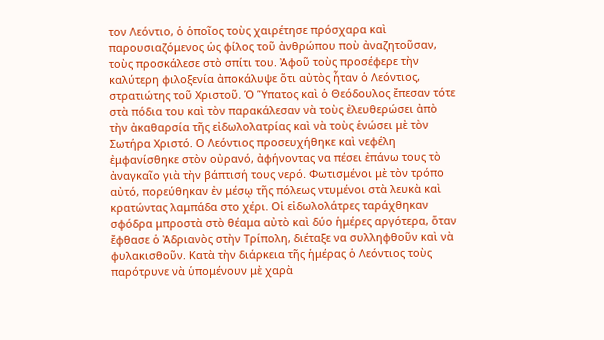τον Λεόντιο, ὁ ὁποῖος τοὺς χαιρέτησε πρόσχαρα καὶ παρουσιαζόμενος ὡς φίλος τοῦ ἀνθρώπου ποὺ ἀναζητοῦσαν, τοὺς προσκάλεσε στὸ σπίτι του. Ἀφοῦ τοὺς προσέφερε τὴν καλύτερη φιλοξενία ἀποκάλυψε ὅτι αὐτὸς ἦταν ὁ Λεόντιος, στρατιώτης τοῦ Χριστοῦ. Ὁ Ὕπατος καὶ ὁ Θεόδουλος ἔπεσαν τότε στὰ πόδια του καὶ τὸν παρακάλεσαν νὰ τοὺς ἐλευθερώσει ἀπὸ τὴν ἀκαθαρσία τῆς εἰδωλολατρίας καὶ νὰ τοὺς ἑνώσει μὲ τὸν Σωτήρα Χριστό. Ο Λεόντιος προσευχήθηκε καὶ νεφέλη ἐμφανίσθηκε στὸν οὐρανό, ἀφήνοντας να πέσει ἐπάνω τους τὸ ἀναγκαῖο γιὰ τὴν βάπτισή τους νερό. Φωτισμένοι μὲ τὸν τρόπο αὐτό, πορεύθηκαν ἐν μέσῳ τῆς πόλεως ντυμένοι στὰ λευκὰ καὶ κρατώντας λαμπάδα στο χέρι. Οἱ εἰδωλολάτρες ταράχθηκαν σφόδρα μπροστὰ στὸ θέαμα αὐτὸ καὶ δύο ἡμέρες αργότερα, ὅταν ἔφθασε ὁ Ἀδριανὸς στὴν Τρίπολη, διέταξε να συλληφθοῦν καὶ νὰ φυλακισθοῦν. Κατὰ τὴν διάρκεια τῆς ἡμέρας ὁ Λεόντιος τοὺς παρότρυνε νὰ ὑπομένουν μὲ χαρὰ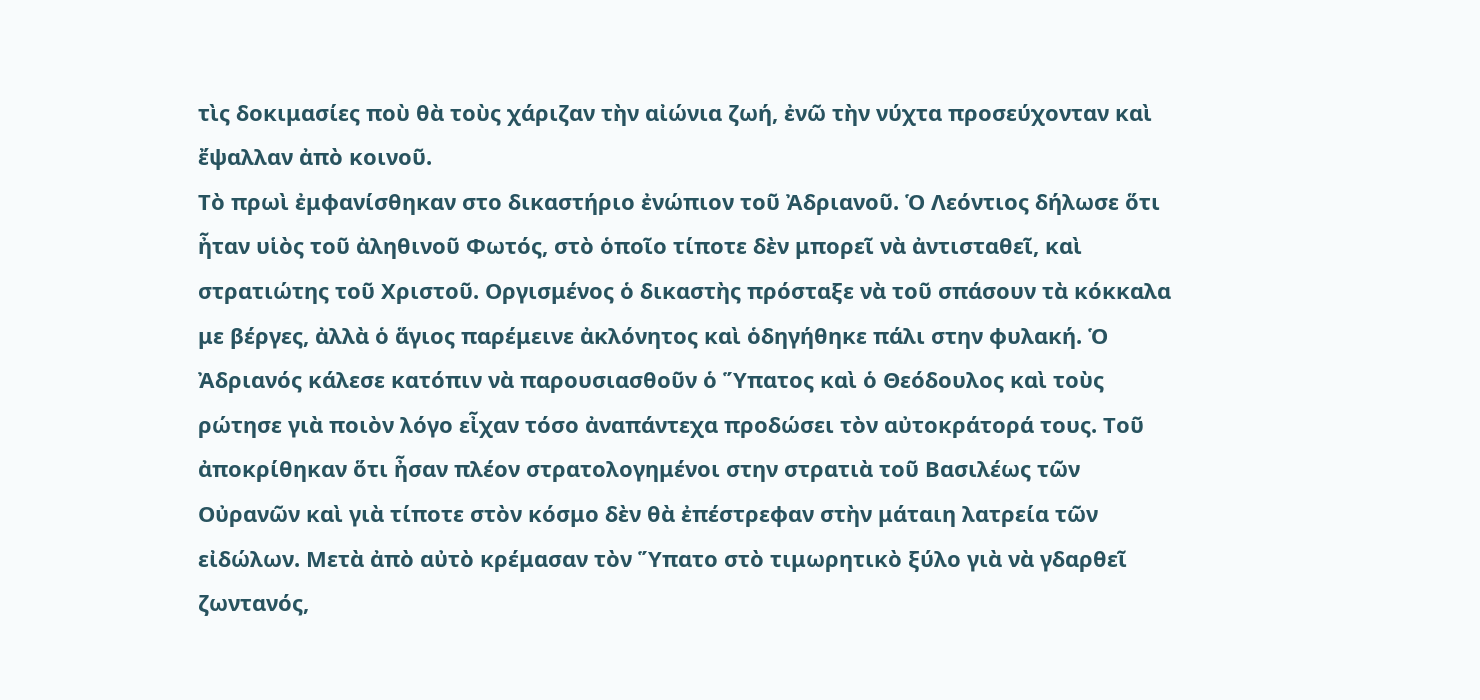τὶς δοκιμασίες ποὺ θὰ τοὺς χάριζαν τὴν αἰώνια ζωή, ἐνῶ τὴν νύχτα προσεύχονταν καὶ ἔψαλλαν ἀπὸ κοινοῦ.
Τὸ πρωὶ ἐμφανίσθηκαν στο δικαστήριο ἐνώπιον τοῦ Ἀδριανοῦ. Ὁ Λεόντιος δήλωσε ὅτι ἦταν υἱὸς τοῦ ἀληθινοῦ Φωτός, στὸ ὁποῖο τίποτε δὲν μπορεῖ νὰ ἀντισταθεῖ, καὶ στρατιώτης τοῦ Χριστοῦ. Οργισμένος ὁ δικαστὴς πρόσταξε νὰ τοῦ σπάσουν τὰ κόκκαλα με βέργες, ἀλλὰ ὁ ἅγιος παρέμεινε ἀκλόνητος καὶ ὁδηγήθηκε πάλι στην φυλακή. Ὁ Ἀδριανός κάλεσε κατόπιν νὰ παρουσιασθοῦν ὁ Ὕπατος καὶ ὁ Θεόδουλος καὶ τοὺς ρώτησε γιὰ ποιὸν λόγο εἶχαν τόσο ἀναπάντεχα προδώσει τὸν αὐτοκράτορά τους. Τοῦ ἀποκρίθηκαν ὅτι ἦσαν πλέον στρατολογημένοι στην στρατιὰ τοῦ Βασιλέως τῶν Οὐρανῶν καὶ γιὰ τίποτε στὸν κόσμο δὲν θὰ ἐπέστρεφαν στὴν μάταιη λατρεία τῶν εἰδώλων. Μετὰ ἀπὸ αὐτὸ κρέμασαν τὸν Ὕπατο στὸ τιμωρητικὸ ξύλο γιὰ νὰ γδαρθεῖ ζωντανός,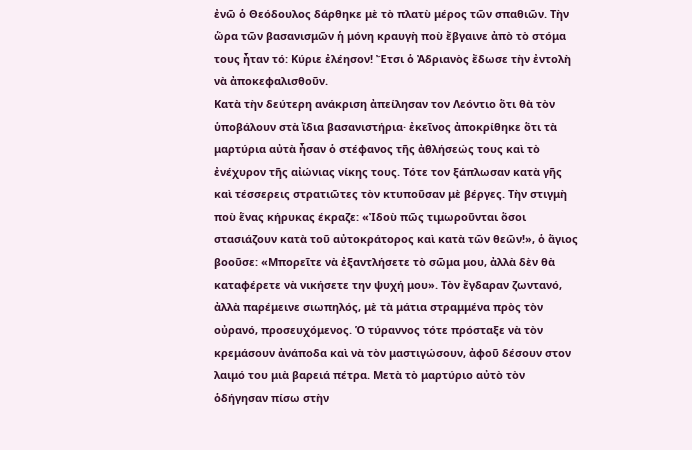ἐνῶ ὁ Θεόδουλος δάρθηκε μὲ τὸ πλατὺ μέρος τῶν σπαθιῶν. Τὴν ὥρα τῶν βασανισμῶν ἡ μόνη κραυγὴ ποὺ ἔβγαινε ἀπὸ τὸ στόμα τους ἦταν τό: Κύριε ἐλέησον! Ἔτσι ὁ Ἀδριανὸς ἔδωσε τὴν ἐντολὴ νὰ ἀποκεφαλισθοῦν.
Κατὰ τὴν δεύτερη ανάκριση ἀπείλησαν τον Λεόντιο ὅτι θὰ τὸν ὑποβάλουν στὰ ἴδια βασανιστήρια· ἐκεῖνος ἀποκρίθηκε ὅτι τὰ μαρτύρια αὐτὰ ἦσαν ὁ στέφανος τῆς ἀθλήσεώς τους καὶ τὸ ἐνέχυρον τῆς αἰώνιας νίκης τους. Τότε τον ξάπλωσαν κατὰ γῆς καὶ τέσσερεις στρατιῶτες τὸν κτυποῦσαν μὲ βέργες. Τὴν στιγμὴ ποὺ ἕνας κήρυκας έκραζε: «Ἰδοὺ πῶς τιμωροῦνται ὅσοι στασιάζουν κατὰ τοῦ αὐτοκράτορος καὶ κατὰ τῶν θεῶν!», ὁ ἅγιος βοοῦσε: «Μπορεῖτε νὰ ἐξαντλήσετε τὸ σῶμα μου, ἀλλὰ δὲν θὰ καταφέρετε νὰ νικήσετε την ψυχή μου». Τὸν ἔγδαραν ζωντανό, ἀλλὰ παρέμεινε σιωπηλός, μὲ τὰ μάτια στραμμένα πρὸς τὸν οὐρανό, προσευχόμενος. Ὁ τύραννος τότε πρόσταξε νὰ τὸν κρεμάσουν ἀνάποδα καὶ νὰ τὸν μαστιγώσουν, ἀφοῦ δέσουν στον λαιμό του μιὰ βαρειά πέτρα. Μετὰ τὸ μαρτύριο αὐτὸ τὸν ὁδήγησαν πίσω στὴν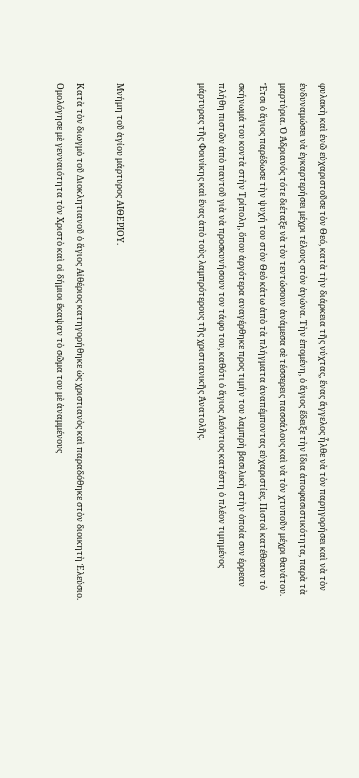φυλακὴ καὶ ἐνῶ εὐχαριστοῦσε τὸν Θεό, κατὰ τὴν διάρκεια τῆς νύχτας, ἕνας ἄγγελος ἦλθε νὰ τὸν παρηγορήσει καὶ νὰ τὸν ἐνδυναμώσει νὰ ἐγκαρτερήσει μέχρι τέλους στὸν ἀγώνα. Τὴν ἑπομένη, ὁ ἅγιος ἔδειξε τὴν ἴδια ἀποφασιστικότητα, παρὰ τὰ μαρτύρια. Ὁ Ἀδριανός τότε διέταξε νὰ τὸν τεντώσουν ἀνάμεσα σὲ τέσσερεις πασσάλους καὶ νὰ τὸν χτυποῦν μέχρι θανάτου. Ἔτσι ὁ ἅγιος παρέδωσε τὴν ψυχή του στὸν Θεὸ κάτω ἀπὸ τὰ πλήγματα ἀναπέμποντας εὐχαριστίες. Πιστοὶ κατέθεσαν τὸ σκήνωμά του κοντὰ στὴν Τρίπολη, ὅπου ἀργότερα αναγέρθηκε προς τιμήν του λαμπρὴ βασιλικὴ στὴν ὁποία συν έρρεαν πλήθη πιστῶν ἀπὸ παντοῦ γιὰ νὰ προσκυνήσουν τον τάφο του, καθότι ὁ ἅγιος Λεόντιος κατέστη ὁ πλέον τιμημένος μάρτυρας τῆς Φοινίκης καὶ ἕνας ἀπὸ τοὺς λαμπρότερους τῆς χριστιανικῆς Ἀνατολῆς.



Μνήμη τοῦ ἁγίου μάρτυρος ΑΙΘΕΡΙΟΥ.

Κατὰ τὸν διωγμὸ τοῦ Διοκλητιανοῦ ὁ ἅγιος Αἰθέριος κατηγορήθηκε ὡς χριστιανὸς καὶ παραδόθηκε στὸν διοικητὴ Ἐλεύσιο. Ομολόγησε μὲ γενναιότητα τὸν Χριστὸ καὶ οἱ δήμιοι ἔκαψαν τὸ σῶμα του μὲ ἀναμμένους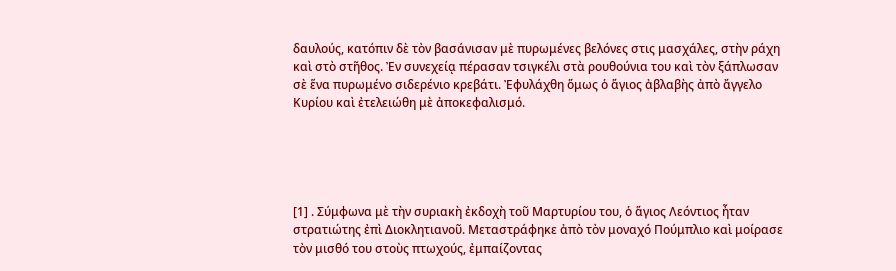δαυλούς, κατόπιν δὲ τὸν βασάνισαν μὲ πυρωμένες βελόνες στις μασχάλες, στὴν ράχη καὶ στὸ στῆθος. Ἐν συνεχείᾳ πέρασαν τσιγκέλι στὰ ρουθούνια του καὶ τὸν ξάπλωσαν σὲ ἕνα πυρωμένο σιδερένιο κρεβάτι. Ἐφυλάχθη ὅμως ὁ ἅγιος ἀβλαβὴς ἀπὸ ἄγγελο Κυρίου καὶ ἐτελειώθη μὲ ἀποκεφαλισμό.





[1] . Σύμφωνα μὲ τὴν συριακὴ ἐκδοχὴ τοῦ Μαρτυρίου του, ὁ ἅγιος Λεόντιος ἦταν στρατιώτης ἐπὶ Διοκλητιανοῦ. Μεταστράφηκε ἀπὸ τὸν μοναχό Πούμπλιο καὶ μοίρασε τὸν μισθό του στοὺς πτωχούς, ἐμπαίζοντας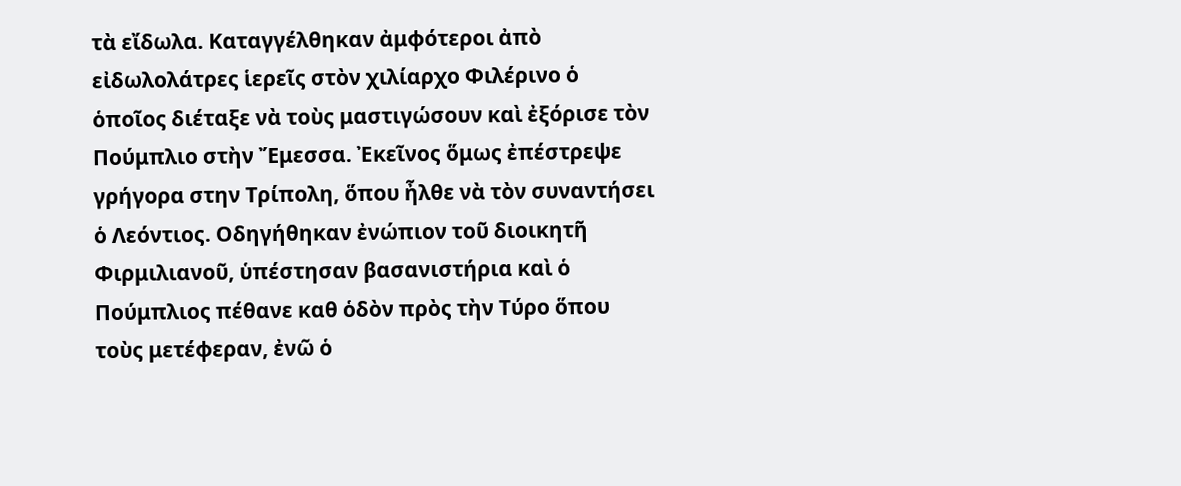τὰ εἴδωλα. Καταγγέλθηκαν ἀμφότεροι ἀπὸ εἰδωλολάτρες ἱερεῖς στὸν χιλίαρχο Φιλέρινο ὁ ὁποῖος διέταξε νὰ τοὺς μαστιγώσουν καὶ ἐξόρισε τὸν Πούμπλιο στὴν Ἔμεσσα. Ἐκεῖνος ὅμως ἐπέστρεψε γρήγορα στην Τρίπολη, ὅπου ἦλθε νὰ τὸν συναντήσει ὁ Λεόντιος. Οδηγήθηκαν ἐνώπιον τοῦ διοικητῆ Φιρμιλιανοῦ, ὑπέστησαν βασανιστήρια καὶ ὁ Πούμπλιος πέθανε καθ ὁδὸν πρὸς τὴν Τύρο ὅπου τοὺς μετέφεραν, ἐνῶ ὁ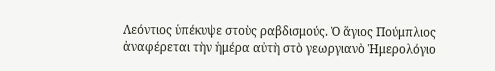Λεόντιος ὑπέκυψε στοὺς ραβδισμούς. Ὁ ἅγιος Πούμπλιος ἀναφέρεται τὴν ἡμέρα αὐτὴ στὸ γεωργιανὸ Ἡμερολόγιο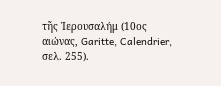τῆς Ἱερουσαλήμ (10ος αιώνας, Garitte, Calendrier, σελ. 255).